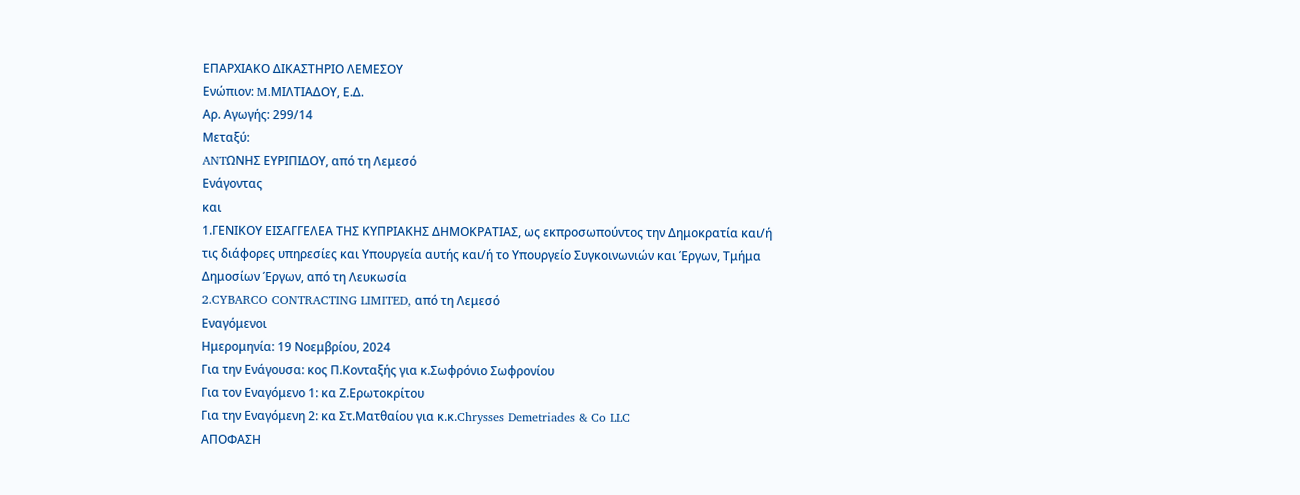ΕΠΑΡΧΙΑΚΟ ΔΙΚΑΣΤΗΡΙΟ ΛΕΜΕΣΟΥ
Ενώπιον: M.MIΛΤΙΑΔΟΥ, Ε.Δ.
Αρ. Αγωγής: 299/14
Μεταξύ:
ANTΩΝΗΣ ΕΥΡΙΠΙΔΟΥ, από τη Λεμεσό
Ενάγοντας
και
1.ΓΕΝΙΚΟΥ ΕΙΣΑΓΓΕΛΕΑ ΤΗΣ ΚΥΠΡΙΑΚΗΣ ΔΗΜΟΚΡΑΤΙΑΣ, ως εκπροσωπούντος την Δημοκρατία και/ή τις διάφορες υπηρεσίες και Υπουργεία αυτής και/ή το Υπουργείο Συγκοινωνιών και Έργων, Τμήμα Δημοσίων Έργων, από τη Λευκωσία
2.CYBARCO CONTRACTING LIMITED, από τη Λεμεσό
Εναγόμενοι
Ημερομηνία: 19 Νοεμβρίου, 2024
Για την Ενάγουσα: κος Π.Κονταξής για κ.Σωφρόνιο Σωφρονίου
Για τον Εναγόμενο 1: κα Ζ.Ερωτοκρίτου
Για την Εναγόμενη 2: κα Στ.Ματθαίου για κ.κ.Chrysses Demetriades & Co LLC
ΑΠΟΦΑΣΗ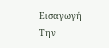Εισαγωγή
Την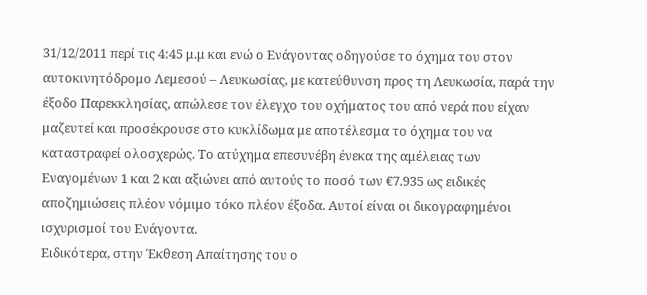31/12/2011 περί τις 4:45 μ.μ και ενώ ο Ενάγοντας οδηγούσε το όχημα του στον αυτοκινητόδρομο Λεμεσού – Λευκωσίας, με κατεύθυνση προς τη Λευκωσία, παρά την έξοδο Παρεκκλησίας, απώλεσε τον έλεγχο του οχήματος του από νερά που είχαν μαζευτεί και προσέκρουσε στο κυκλίδωμα με αποτέλεσμα το όχημα του να καταστραφεί ολοσχερώς. Το ατύχημα επεσυνέβη ένεκα της αμέλειας των Εναγομένων 1 και 2 και αξιώνει από αυτούς το ποσό των €7.935 ως ειδικές αποζημιώσεις πλέον νόμιμο τόκο πλέον έξοδα. Αυτοί είναι οι δικογραφημένοι ισχυρισμοί του Ενάγοντα.
Ειδικότερα, στην Έκθεση Απαίτησης του ο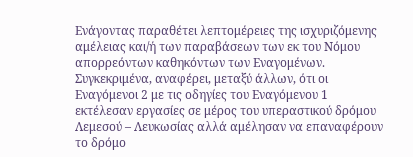Ενάγοντας παραθέτει λεπτομέρειες της ισχυριζόμενης αμέλειας και/ή των παραβάσεων των εκ του Νόμου απορρεόντων καθηκόντων των Εναγομένων. Συγκεκριμένα, αναφέρει, μεταξύ άλλων, ότι οι Εναγόμενοι 2 με τις οδηγίες του Εναγόμενου 1 εκτέλεσαν εργασίες σε μέρος του υπεραστικού δρόμου Λεμεσού – Λευκωσίας αλλά αμέλησαν να επαναφέρουν το δρόμο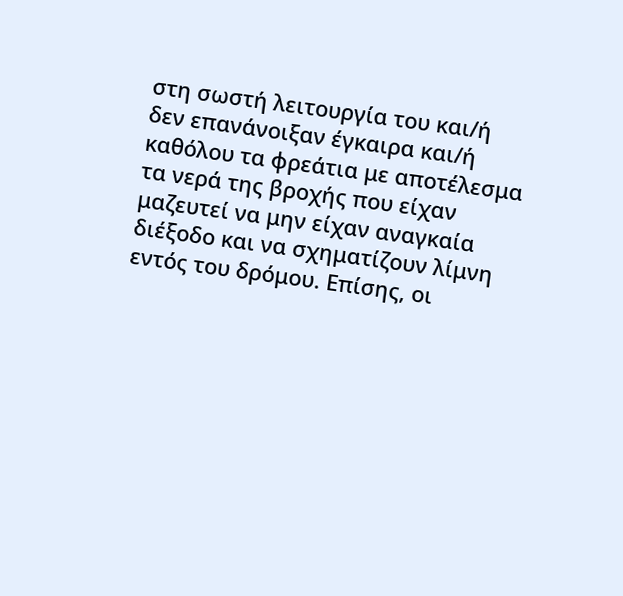στη σωστή λειτουργία του και/ή δεν επανάνοιξαν έγκαιρα και/ή καθόλου τα φρεάτια με αποτέλεσμα τα νερά της βροχής που είχαν μαζευτεί να μην είχαν αναγκαία διέξοδο και να σχηματίζουν λίμνη εντός του δρόμου. Επίσης, οι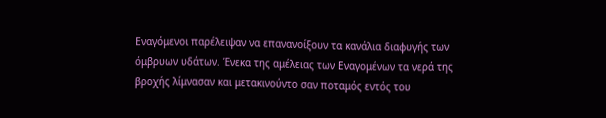Εναγόμενοι παρέλειψαν να επανανοίξουν τα κανάλια διαφυγής των όμβρυων υδάτων. Ένεκα της αμέλειας των Εναγομένων τα νερά της βροχής λίμνασαν και μετακινούντο σαν ποταμός εντός του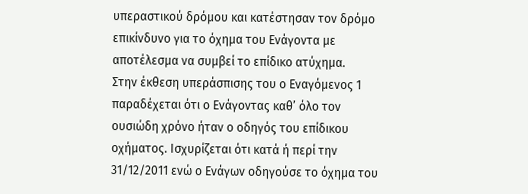υπεραστικού δρόμου και κατέστησαν τον δρόμο επικίνδυνο για το όχημα του Ενάγοντα με αποτέλεσμα να συμβεί το επίδικο ατύχημα.
Στην έκθεση υπεράσπισης του ο Εναγόμενος 1 παραδέχεται ότι ο Ενάγοντας καθ’ όλο τον ουσιώδη χρόνο ήταν ο οδηγός του επίδικου οχήματος. Ισχυρίζεται ότι κατά ή περί την 31/12/2011 ενώ ο Ενάγων οδηγούσε το όχημα του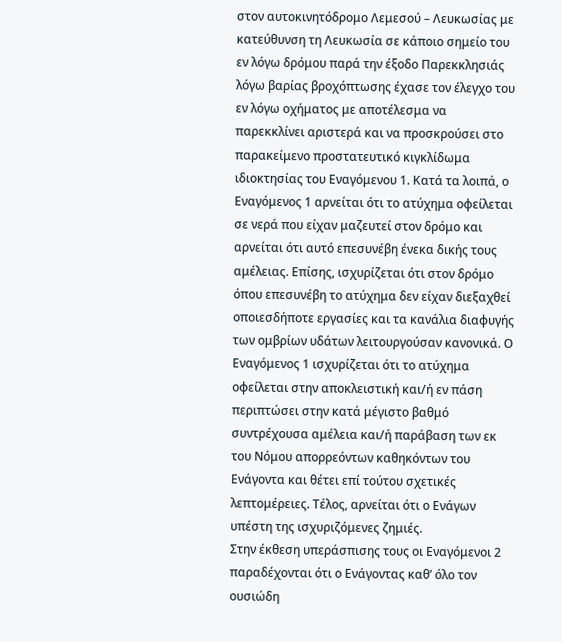στον αυτοκινητόδρομο Λεμεσού – Λευκωσίας με κατεύθυνση τη Λευκωσία σε κάποιο σημείο του εν λόγω δρόμου παρά την έξοδο Παρεκκλησιάς λόγω βαρίας βροχόπτωσης έχασε τον έλεγχο του εν λόγω οχήματος με αποτέλεσμα να παρεκκλίνει αριστερά και να προσκρούσει στο παρακείμενο προστατευτικό κιγκλίδωμα ιδιοκτησίας του Εναγόμενου 1. Κατά τα λοιπά, ο Εναγόμενος 1 αρνείται ότι το ατύχημα οφείλεται σε νερά που είχαν μαζευτεί στον δρόμο και αρνείται ότι αυτό επεσυνέβη ένεκα δικής τους αμέλειας. Επίσης, ισχυρίζεται ότι στον δρόμο όπου επεσυνέβη το ατύχημα δεν είχαν διεξαχθεί οποιεσδήποτε εργασίες και τα κανάλια διαφυγής των ομβρίων υδάτων λειτουργούσαν κανονικά. Ο Εναγόμενος 1 ισχυρίζεται ότι το ατύχημα οφείλεται στην αποκλειστική και/ή εν πάση περιπτώσει στην κατά μέγιστο βαθμό συντρέχουσα αμέλεια και/ή παράβαση των εκ του Νόμου απορρεόντων καθηκόντων του Ενάγοντα και θέτει επί τούτου σχετικές λεπτομέρειες. Τέλος, αρνείται ότι ο Ενάγων υπέστη της ισχυριζόμενες ζημιές.
Στην έκθεση υπεράσπισης τους οι Εναγόμενοι 2 παραδέχονται ότι ο Ενάγοντας καθ’ όλο τον ουσιώδη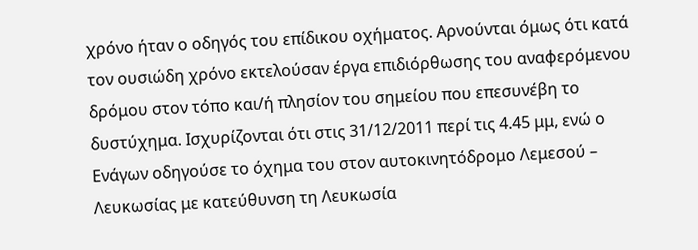χρόνο ήταν ο οδηγός του επίδικου οχήματος. Αρνούνται όμως ότι κατά τον ουσιώδη χρόνο εκτελούσαν έργα επιδιόρθωσης του αναφερόμενου δρόμου στον τόπο και/ή πλησίον του σημείου που επεσυνέβη το δυστύχημα. Ισχυρίζονται ότι στις 31/12/2011 περί τις 4.45 μμ, ενώ ο Ενάγων οδηγούσε το όχημα του στον αυτοκινητόδρομο Λεμεσού – Λευκωσίας με κατεύθυνση τη Λευκωσία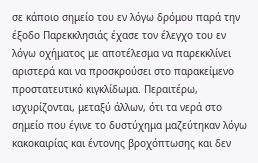σε κάποιο σημείο του εν λόγω δρόμου παρά την έξοδο Παρεκκλησιάς έχασε τον έλεγχο του εν λόγω οχήματος με αποτέλεσμα να παρεκκλίνει αριστερά και να προσκρούσει στο παρακείμενο προστατευτικό κιγκλίδωμα. Περαιτέρω, ισχυρίζονται, μεταξύ άλλων, ότι τα νερά στο σημείο που έγινε το δυστύχημα μαζεύτηκαν λόγω κακοκαιρίας και έντονης βροχόπτωσης και δεν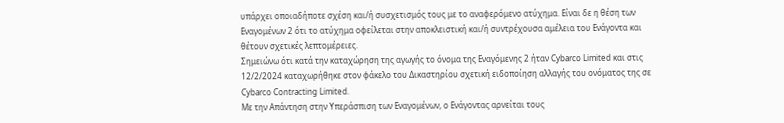υπάρχει οποιαδήποτε σχέση και/ή συσχετισμός τους με το αναφερόμενο ατύχημα. Είναι δε η θέση των Εναγομένων 2 ότι το ατύχημα οφείλεται στην αποκλειστική και/ή συντρέχουσα αμέλεια του Ενάγοντα και θέτουν σχετικές λεπτομέρειες.
Σημειώνω ότι κατά την καταχώρηση της αγωγής το όνομα της Εναγόμενης 2 ήταν Cybarco Limited και στις 12/2/2024 καταχωρήθηκε στον φάκελο του Δικαστηρίου σχετική ειδοποίηση αλλαγής του ονόματος της σε Cybarco Contracting Limited.
Με την Απάντηση στην Υπεράσπιση των Εναγομένων, ο Ενάγοντας αρνείται τους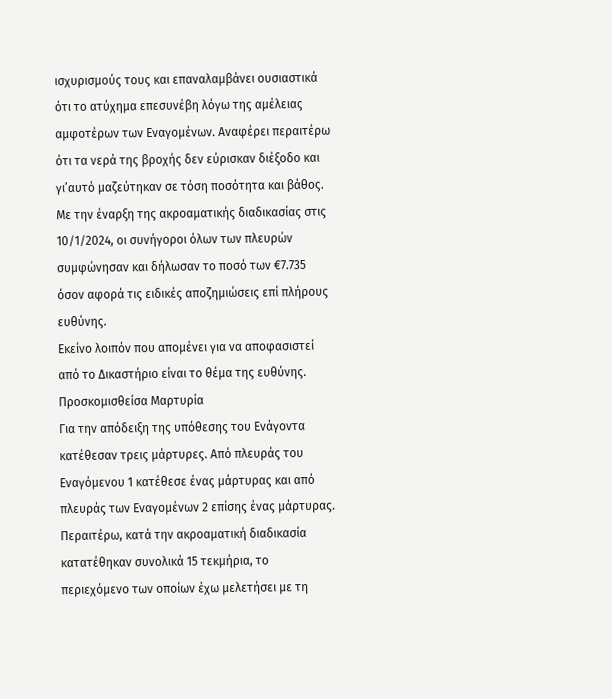ισχυρισμούς τους και επαναλαμβάνει ουσιαστικά ότι το ατύχημα επεσυνέβη λόγω της αμέλειας αμφοτέρων των Εναγομένων. Αναφέρει περαιτέρω ότι τα νερά της βροχής δεν εύρισκαν διέξοδο και γι’αυτό μαζεύτηκαν σε τόση ποσότητα και βάθος.
Με την έναρξη της ακροαματικής διαδικασίας στις 10/1/2024, οι συνήγοροι όλων των πλευρών συμφώνησαν και δήλωσαν το ποσό των €7.735 όσον αφορά τις ειδικές αποζημιώσεις επί πλήρους ευθύνης.
Εκείνο λοιπόν που απομένει για να αποφασιστεί από το Δικαστήριο είναι το θέμα της ευθύνης.
Προσκομισθείσα Μαρτυρία
Για την απόδειξη της υπόθεσης του Ενάγοντα κατέθεσαν τρεις μάρτυρες. Από πλευράς του Εναγόμενου 1 κατέθεσε ένας μάρτυρας και από πλευράς των Εναγομένων 2 επίσης ένας μάρτυρας. Περαιτέρω, κατά την ακροαματική διαδικασία κατατέθηκαν συνολικά 15 τεκμήρια, το περιεχόμενο των οποίων έχω μελετήσει με τη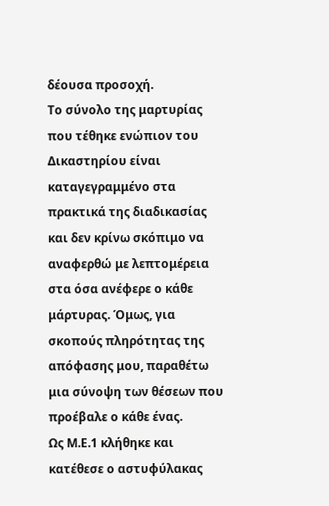δέουσα προσοχή.
Το σύνολο της μαρτυρίας που τέθηκε ενώπιον του Δικαστηρίου είναι καταγεγραμμένο στα πρακτικά της διαδικασίας και δεν κρίνω σκόπιμο να αναφερθώ με λεπτομέρεια στα όσα ανέφερε ο κάθε μάρτυρας. Όμως, για σκοπούς πληρότητας της απόφασης μου, παραθέτω μια σύνοψη των θέσεων που προέβαλε ο κάθε ένας.
Ως Μ.Ε.1 κλήθηκε και κατέθεσε ο αστυφύλακας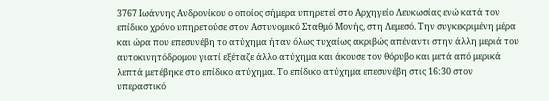3767 Ιωάννης Ανδρονίκου ο οποίος σήμερα υπηρετεί στο Αρχηγείο Λευκωσίας ενώ κατά τον επίδικο χρόνο υπηρετούσε στον Αστυνομικό Σταθμό Μονής, στη Λεμεσό. Την συγκεκριμένη μέρα και ώρα που επεσυνέβη το ατύχημα ήταν όλως τυχαίως ακριβώς απέναντι στην άλλη μεριά του αυτοκινητόδρομου γιατί εξέταζε άλλο ατύχημα και άκουσε τον θόρυβο και μετά από μερικά λεπτά μετέβηκε στο επίδικο ατύχημα. Το επίδικο ατύχημα επεσυνέβη στις 16:30 στον υπεραστικό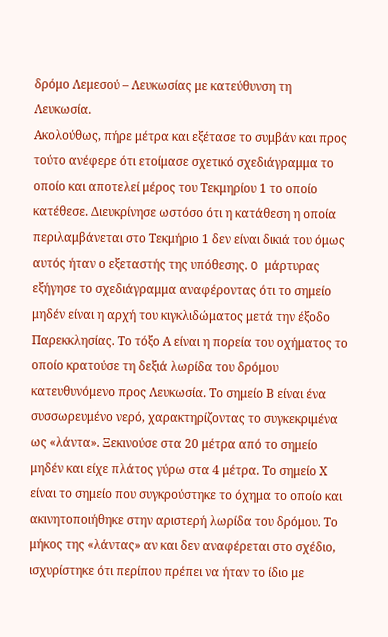δρόμο Λεμεσού – Λευκωσίας με κατεύθυνση τη Λευκωσία.
Ακολούθως, πήρε μέτρα και εξέτασε το συμβάν και προς τούτο ανέφερε ότι ετοίμασε σχετικό σχεδιάγραμμα το οποίο και αποτελεί μέρος του Τεκμηρίου 1 το οποίο κατέθεσε. Διευκρίνησε ωστόσο ότι η κατάθεση η οποία περιλαμβάνεται στο Τεκμήριο 1 δεν είναι δικιά του όμως αυτός ήταν ο εξεταστής της υπόθεσης. O μάρτυρας εξήγησε το σχεδιάγραμμα αναφέροντας ότι το σημείο μηδέν είναι η αρχή του κιγκλιδώματος μετά την έξοδο Παρεκκλησίας. Το τόξο Α είναι η πορεία του οχήματος το οποίο κρατούσε τη δεξιά λωρίδα του δρόμου κατευθυνόμενο προς Λευκωσία. Το σημείο Β είναι ένα συσσωρευμένο νερό, χαρακτηρίζοντας το συγκεκριμένα ως «λάντα». Ξεκινούσε στα 20 μέτρα από το σημείο μηδέν και είχε πλάτος γύρω στα 4 μέτρα. Το σημείο Χ είναι το σημείο που συγκρούστηκε το όχημα το οποίο και ακινητοποιήθηκε στην αριστερή λωρίδα του δρόμου. Το μήκος της «λάντας» αν και δεν αναφέρεται στο σχέδιο, ισχυρίστηκε ότι περίπου πρέπει να ήταν το ίδιο με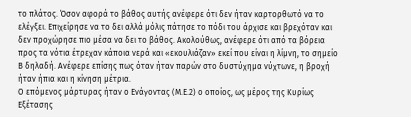το πλάτος. Όσον αφορά το βάθος αυτής ανέφερε ότι δεν ήταν καρτορθωτό να το ελέγξει. Επιχείρησε να το δει αλλά μόλις πάτησε το πόδι του άρχισε και βρεχόταν και δεν προχώρησε πιο μέσα να δει το βάθος. Ακολούθως, ανέφερε ότι από τα βόρεια προς τα νότια έτρεχαν κάποια νερά και «εκουλιάζαν» εκεί που είναι η λίμνη, το σημείο Β δηλαδή. Ανέφερε επίσης πως όταν ήταν παρών στο δυστύχημα νύχτωνε, η βροχή ήταν ήπια και η κίνηση μέτρια.
Ο επόμενος μάρτυρας ήταν ο Ενάγοντας (Μ.Ε.2) ο οποίος, ως μέρος της Κυρίως Εξέτασης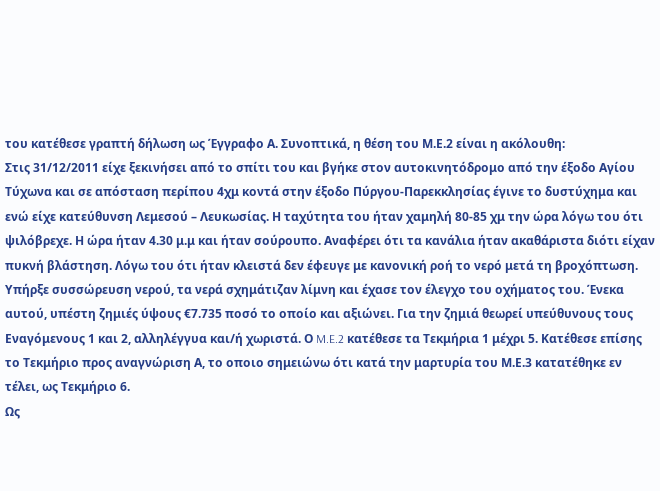του κατέθεσε γραπτή δήλωση ως Έγγραφο Α. Συνοπτικά, η θέση του Μ.Ε.2 είναι η ακόλουθη:
Στις 31/12/2011 είχε ξεκινήσει από το σπίτι του και βγήκε στον αυτοκινητόδρομο από την έξοδο Αγίου Τύχωνα και σε απόσταση περίπου 4χμ κοντά στην έξοδο Πύργου-Παρεκκλησίας έγινε το δυστύχημα και ενώ είχε κατεύθυνση Λεμεσού – Λευκωσίας. Η ταχύτητα του ήταν χαμηλή 80-85 χμ την ώρα λόγω του ότι ψιλόβρεχε. Η ώρα ήταν 4.30 μ.μ και ήταν σούρουπο. Αναφέρει ότι τα κανάλια ήταν ακαθάριστα διότι είχαν πυκνή βλάστηση. Λόγω του ότι ήταν κλειστά δεν έφευγε με κανονική ροή το νερό μετά τη βροχόπτωση. Υπήρξε συσσώρευση νερού, τα νερά σχημάτιζαν λίμνη και έχασε τον έλεγχο του οχήματος του. Ένεκα αυτού, υπέστη ζημιές ύψους €7.735 ποσό το οποίο και αξιώνει. Για την ζημιά θεωρεί υπεύθυνους τους Εναγόμενους 1 και 2, αλληλέγγυα και/ή χωριστά. Ο M.E.2 κατέθεσε τα Τεκμήρια 1 μέχρι 5. Kατέθεσε επίσης το Τεκμήριο προς αναγνώριση Α, το οποιο σημειώνω ότι κατά την μαρτυρία του Μ.Ε.3 κατατέθηκε εν τέλει, ως Τεκμήριο 6.
Ως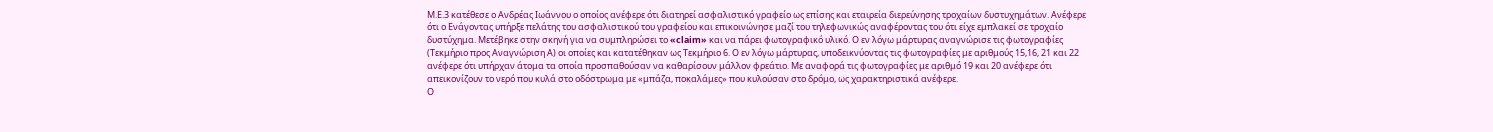Μ.Ε.3 κατέθεσε ο Ανδρέας Ιωάννου ο οποίος ανέφερε ότι διατηρεί ασφαλιστικό γραφείο ως επίσης και εταιρεία διερεύνησης τροχαίων δυστυχημάτων. Ανέφερε ότι ο Ενάγοντας υπήρξε πελάτης του ασφαλιστικού του γραφείου και επικοινώνησε μαζί του τηλεφωνικώς αναφέροντας του ότι είχε εμπλακεί σε τροχαίο δυστύχημα. Μετέβηκε στην σκηνή για να συμπληρώσει το «claim» και να πάρει φωτογραφικό υλικό. Ο εν λόγω μάρτυρας αναγνώρισε τις φωτογραφίες (Τεκμήριο προς Αναγνώριση Α) οι οποίες και κατατέθηκαν ως Τεκμήριο 6. Ο εν λόγω μάρτυρας, υποδεικνύοντας τις φωτογραφίες με αριθμούς 15,16, 21 και 22 ανέφερε ότι υπήρχαν άτομα τα οποία προσπαθούσαν να καθαρίσουν μάλλον φρεάτιο. Με αναφορά τις φωτογραφίες με αριθμό 19 και 20 ανέφερε ότι απεικονίζουν το νερό που κυλά στο οδόστρωμα με «μπάζα, ποκαλάμες» που κυλούσαν στο δρόμο, ως χαρακτηριστικά ανέφερε.
Ο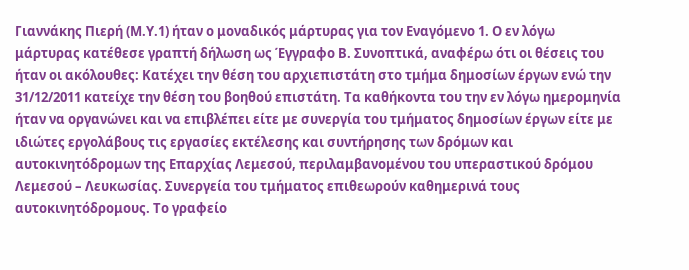Γιαννάκης Πιερή (Μ.Υ.1) ήταν ο μοναδικός μάρτυρας για τον Εναγόμενο 1. Ο εν λόγω μάρτυρας κατέθεσε γραπτή δήλωση ως Έγγραφο Β. Συνοπτικά, αναφέρω ότι οι θέσεις του ήταν οι ακόλουθες: Kατέχει την θέση του αρχιεπιστάτη στο τμήμα δημοσίων έργων ενώ την 31/12/2011 κατείχε την θέση του βοηθού επιστάτη. Τα καθήκοντα του την εν λόγω ημερομηνία ήταν να οργανώνει και να επιβλέπει είτε με συνεργία του τμήματος δημοσίων έργων είτε με ιδιώτες εργολάβους τις εργασίες εκτέλεσης και συντήρησης των δρόμων και αυτοκινητόδρομων της Επαρχίας Λεμεσού, περιλαμβανομένου του υπεραστικού δρόμου Λεμεσού – Λευκωσίας. Συνεργεία του τμήματος επιθεωρούν καθημερινά τους αυτοκινητόδρομους. Το γραφείο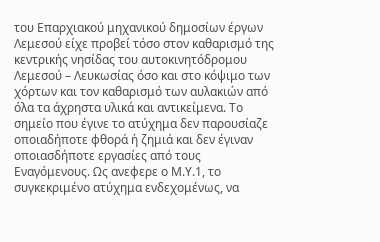του Επαρχιακού μηχανικού δημοσίων έργων Λεμεσού είχε προβεί τόσο στον καθαρισμό της κεντρικής νησίδας του αυτοκινητόδρομου Λεμεσού – Λευκωσίας όσο και στο κόψιμο των χόρτων και τον καθαρισμό των αυλακιών από όλα τα άχρηστα υλικά και αντικείμενα. Το σημείο που έγινε το ατύχημα δεν παρουσίαζε οποιαδήποτε φθορά ή ζημιά και δεν έγιναν οποιασδήποτε εργασίες από τους Εναγόμενους. Ως ανεφερε ο Μ.Υ.1, το συγκεκριμένο ατύχημα ενδεχομένως, να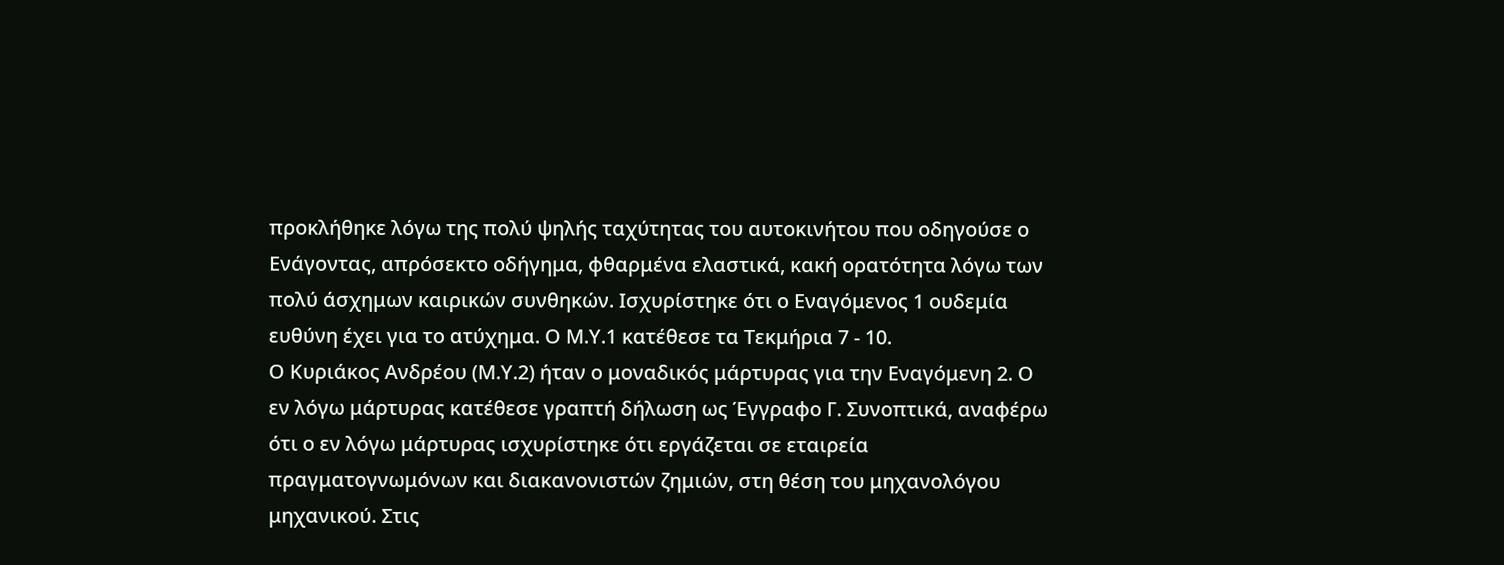προκλήθηκε λόγω της πολύ ψηλής ταχύτητας του αυτοκινήτου που οδηγούσε ο Ενάγοντας, απρόσεκτο οδήγημα, φθαρμένα ελαστικά, κακή ορατότητα λόγω των πολύ άσχημων καιρικών συνθηκών. Ισχυρίστηκε ότι ο Εναγόμενος 1 ουδεμία ευθύνη έχει για το ατύχημα. Ο Μ.Υ.1 κατέθεσε τα Τεκμήρια 7 - 10.
Ο Κυριάκος Ανδρέου (Μ.Υ.2) ήταν ο μοναδικός μάρτυρας για την Εναγόμενη 2. Ο εν λόγω μάρτυρας κατέθεσε γραπτή δήλωση ως Έγγραφο Γ. Συνοπτικά, αναφέρω ότι ο εν λόγω μάρτυρας ισχυρίστηκε ότι εργάζεται σε εταιρεία πραγματογνωμόνων και διακανονιστών ζημιών, στη θέση του μηχανολόγου μηχανικού. Στις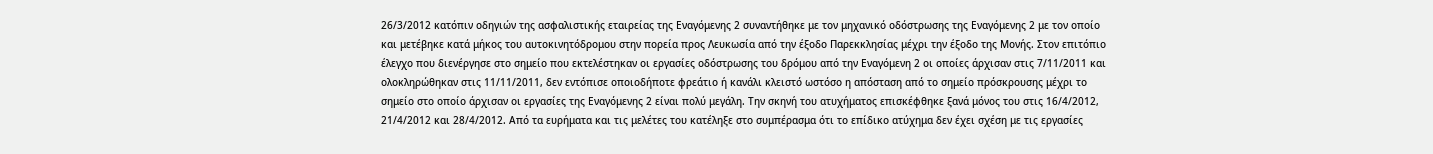26/3/2012 κατόπιν οδηγιών της ασφαλιστικής εταιρείας της Εναγόμενης 2 συναντήθηκε με τον μηχανικό οδόστρωσης της Εναγόμενης 2 με τον οποίο και μετέβηκε κατά μήκος του αυτοκινητόδρομου στην πορεία προς Λευκωσία από την έξοδο Παρεκκλησίας μέχρι την έξοδο της Μονής. Στον επιτόπιο έλεγχο που διενέργησε στο σημείο που εκτελέστηκαν οι εργασίες οδόστρωσης του δρόμου από την Εναγόμενη 2 οι οποίες άρχισαν στις 7/11/2011 και ολοκληρώθηκαν στις 11/11/2011, δεν εντόπισε οποιοδήποτε φρεάτιο ή κανάλι κλειστό ωστόσο η απόσταση από το σημείο πρόσκρουσης μέχρι το σημείο στο οποίο άρχισαν οι εργασίες της Εναγόμενης 2 είναι πολύ μεγάλη. Την σκηνή του ατυχήματος επισκέφθηκε ξανά μόνος του στις 16/4/2012, 21/4/2012 και 28/4/2012. Από τα ευρήματα και τις μελέτες του κατέληξε στο συμπέρασμα ότι το επίδικο ατύχημα δεν έχει σχέση με τις εργασίες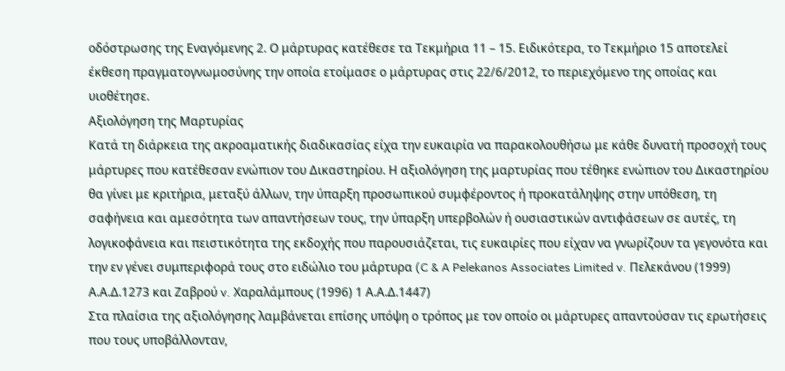οδόστρωσης της Εναγόμενης 2. Ο μάρτυρας κατέθεσε τα Τεκμήρια 11 – 15. Ειδικότερα, το Τεκμήριο 15 αποτελεί έκθεση πραγματογνωμοσύνης την οποία ετοίμασε ο μάρτυρας στις 22/6/2012, το περιεχόμενο της οποίας και υιοθέτησε.
Αξιολόγηση της Μαρτυρίας
Κατά τη διάρκεια της ακροαματικής διαδικασίας είχα την ευκαιρία να παρακολουθήσω με κάθε δυνατή προσοχή τους μάρτυρες που κατέθεσαν ενώπιον του Δικαστηρίου. Η αξιολόγηση της μαρτυρίας που τέθηκε ενώπιον του Δικαστηρίου θα γίνει με κριτήρια, μεταξύ άλλων, την ύπαρξη προσωπικού συμφέροντος ή προκατάληψης στην υπόθεση, τη σαφήνεια και αμεσότητα των απαντήσεων τους, την ύπαρξη υπερβολών ή ουσιαστικών αντιφάσεων σε αυτές, τη λογικοφάνεια και πειστικότητα της εκδοχής που παρουσιάζεται, τις ευκαιρίες που είχαν να γνωρίζουν τα γεγονότα και την εν γένει συμπεριφορά τους στο ειδώλιο του μάρτυρα (C & A Pelekanos Associates Limited v. Πελεκάνου (1999) Α.Α.Δ.1273 και Ζαβρού v. Χαραλάμπους (1996) 1 Α.Α.Δ.1447)
Στα πλαίσια της αξιολόγησης λαμβάνεται επίσης υπόψη ο τρόπος με τον οποίο οι μάρτυρες απαντούσαν τις ερωτήσεις που τους υποβάλλονταν,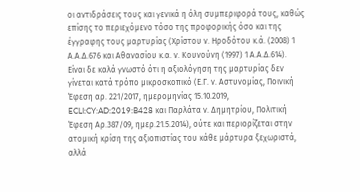οι αντιδράσεις τους και γενικά η όλη συμπεριφορά τους, καθώς επίσης το περιεχόμενο τόσο της προφορικής όσο και της έγγραφης τους μαρτυρίας (Χρίστου ν. Ηροδότου κ.ά. (2008) 1 Α.Α.Δ.676 και Αθανασίου κ.α. ν. Κουνούνη (1997) 1 Α.Α.Δ.614).
Είναι δε καλά γνωστό ότι η αξιολόγηση της μαρτυρίας δεν γίνεται κατά τρόπο μικροσκοπικό (Ε.Γ. ν. Αστυνομίας, Ποινική Έφεση αρ. 221/2017, ημερομηνίας 15.10.2019, ECLI:CY:AD:2019:B428 και Παρλάτα ν. Δημητρίου, Πολιτική Έφεση Αρ.387/09, ημερ.21.5.2014), ούτε και περιορίζεται στην ατομική κρίση της αξιοπιστίας του κάθε μάρτυρα ξεχωριστά, αλλά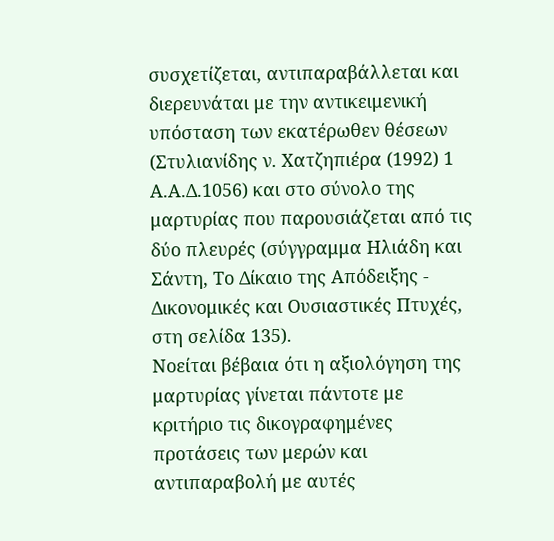συσχετίζεται, αντιπαραβάλλεται και διερευνάται με την αντικειμενική υπόσταση των εκατέρωθεν θέσεων (Στυλιανίδης ν. Χατζηπιέρα (1992) 1 Α.Α.Δ.1056) και στο σύνολο της μαρτυρίας που παρουσιάζεται από τις δύο πλευρές (σύγγραμμα Ηλιάδη και Σάντη, Το Δίκαιο της Απόδειξης - Δικονομικές και Ουσιαστικές Πτυχές, στη σελίδα 135).
Nοείται βέβαια ότι η αξιολόγηση της μαρτυρίας γίνεται πάντοτε με κριτήριο τις δικογραφημένες προτάσεις των μερών και αντιπαραβολή με αυτές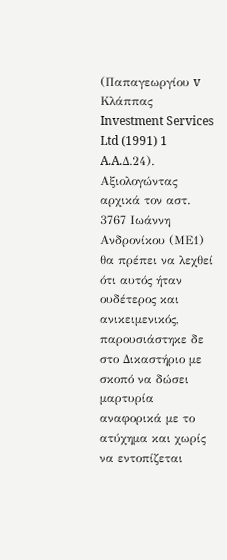(Παπαγεωργίου v Κλάππας Investment Services Ltd (1991) 1 A.A.Δ.24).
Αξιολογώντας αρχικά τον αστ. 3767 Ιωάννη Ανδρονίκου (ΜΕ1) θα πρέπει να λεχθεί ότι αυτός ήταν ουδέτερος και ανικειμενικός, παρουσιάστηκε δε στο Δικαστήριο με σκοπό να δώσει μαρτυρία αναφορικά με το ατύχημα και χωρίς να εντοπίζεται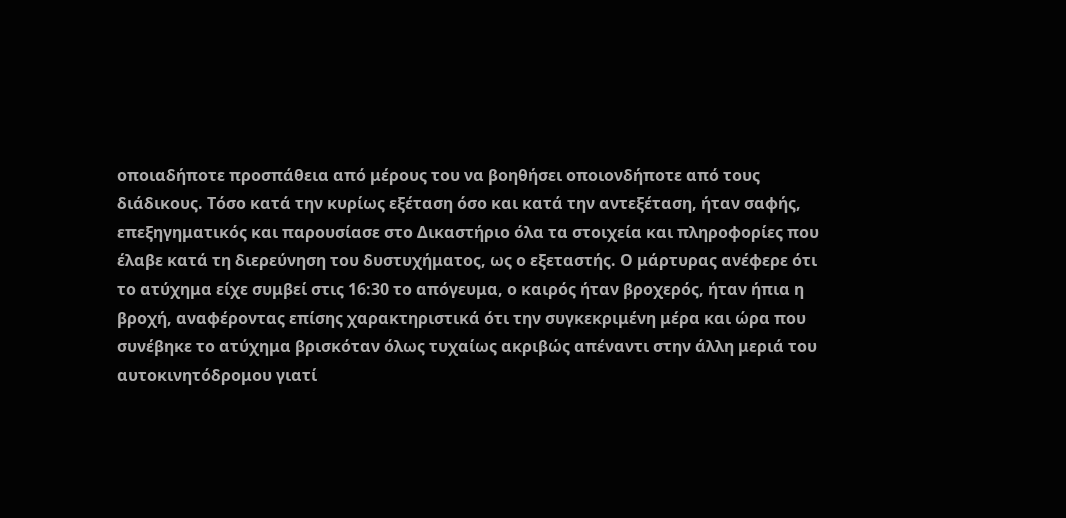οποιαδήποτε προσπάθεια από μέρους του να βοηθήσει οποιονδήποτε από τους διάδικους. Τόσο κατά την κυρίως εξέταση όσο και κατά την αντεξέταση, ήταν σαφής, επεξηγηματικός και παρουσίασε στο Δικαστήριο όλα τα στοιχεία και πληροφορίες που έλαβε κατά τη διερεύνηση του δυστυχήματος, ως ο εξεταστής. Ο μάρτυρας ανέφερε ότι το ατύχημα είχε συμβεί στις 16:30 το απόγευμα, ο καιρός ήταν βροχερός, ήταν ήπια η βροχή, αναφέροντας επίσης χαρακτηριστικά ότι την συγκεκριμένη μέρα και ώρα που συνέβηκε το ατύχημα βρισκόταν όλως τυχαίως ακριβώς απέναντι στην άλλη μεριά του αυτοκινητόδρομου γιατί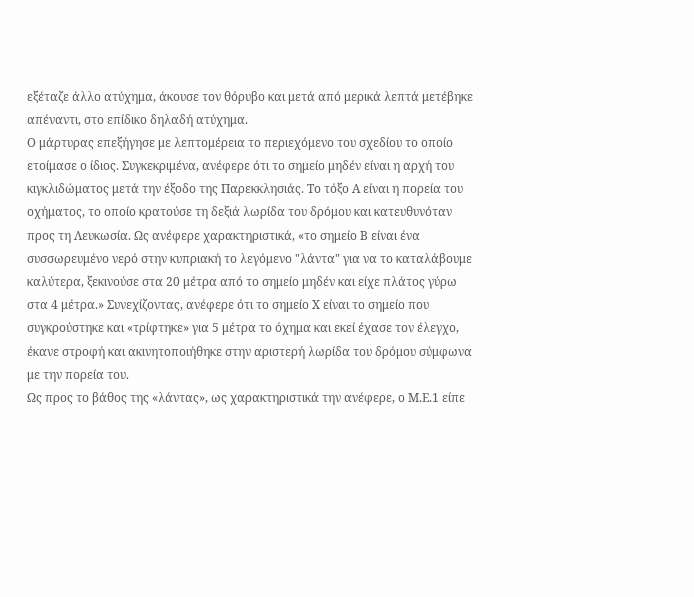εξέταζε άλλο ατύχημα, άκουσε τον θόρυβο και μετά από μερικά λεπτά μετέβηκε απέναντι, στο επίδικο δηλαδή ατύχημα.
Ο μάρτυρας επεξήγησε με λεπτομέρεια το περιεχόμενο του σχεδίου το οποίο ετοίμασε ο ίδιος. Συγκεκριμένα, ανέφερε ότι το σημείο μηδέν είναι η αρχή του κιγκλιδώματος μετά την έξοδο της Παρεκκλησιάς. Το τόξο Α είναι η πορεία του οχήματος, το οποίο κρατούσε τη δεξιά λωρίδα του δρόμου και κατευθυνόταν προς τη Λευκωσία. Ως ανέφερε χαρακτηριστικά, «το σημείο Β είναι ένα συσσωρευμένο νερό στην κυπριακή το λεγόμενο "λάντα" για να το καταλάβουμε καλύτερα, ξεκινούσε στα 20 μέτρα από το σημείο μηδέν και είχε πλάτος γύρω στα 4 μέτρα.» Συνεχίζοντας, ανέφερε ότι το σημείο Χ είναι το σημείο που συγκρούστηκε και «τρίφτηκε» για 5 μέτρα το όχημα και εκεί έχασε τον έλεγχο, έκανε στροφή και ακινητοποιήθηκε στην αριστερή λωρίδα του δρόμου σύμφωνα με την πορεία του.
Ως προς το βάθος της «λάντας», ως χαρακτηριστικά την ανέφερε, ο Μ.Ε.1 είπε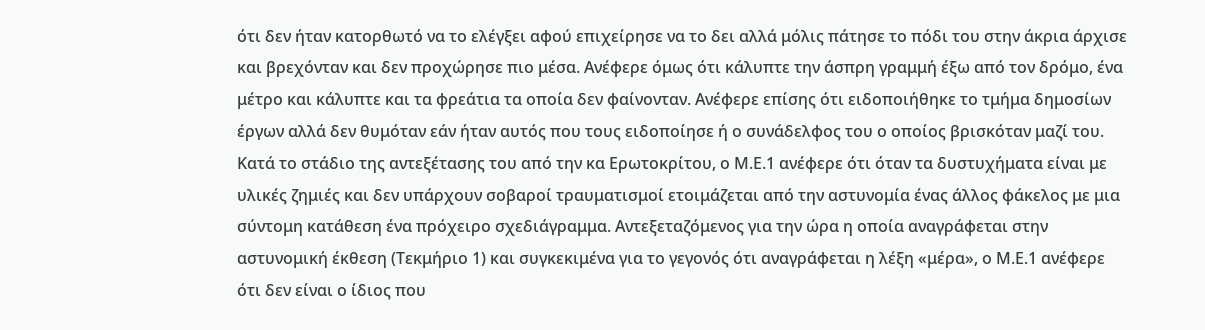ότι δεν ήταν κατορθωτό να το ελέγξει αφού επιχείρησε να το δει αλλά μόλις πάτησε το πόδι του στην άκρια άρχισε και βρεχόνταν και δεν προχώρησε πιο μέσα. Ανέφερε όμως ότι κάλυπτε την άσπρη γραμμή έξω από τον δρόμο, ένα μέτρο και κάλυπτε και τα φρεάτια τα οποία δεν φαίνονταν. Ανέφερε επίσης ότι ειδοποιήθηκε το τμήμα δημοσίων έργων αλλά δεν θυμόταν εάν ήταν αυτός που τους ειδοποίησε ή ο συνάδελφος του ο οποίος βρισκόταν μαζί του.
Κατά το στάδιο της αντεξέτασης του από την κα Ερωτοκρίτου, ο Μ.Ε.1 ανέφερε ότι όταν τα δυστυχήματα είναι με υλικές ζημιές και δεν υπάρχουν σοβαροί τραυματισμοί ετοιμάζεται από την αστυνομία ένας άλλος φάκελος με μια σύντομη κατάθεση ένα πρόχειρο σχεδιάγραμμα. Αντεξεταζόμενος για την ώρα η οποία αναγράφεται στην αστυνομική έκθεση (Τεκμήριο 1) και συγκεκιμένα για το γεγονός ότι αναγράφεται η λέξη «μέρα», ο Μ.Ε.1 ανέφερε ότι δεν είναι ο ίδιος που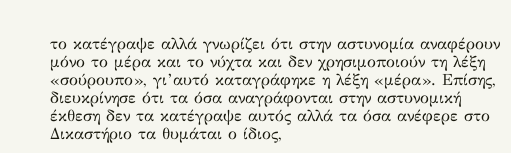το κατέγραψε αλλά γνωρίζει ότι στην αστυνομία αναφέρουν μόνο το μέρα και το νύχτα και δεν χρησιμοποιούν τη λέξη «σούρουπο», γι’αυτό καταγράφηκε η λέξη «μέρα». Επίσης, διευκρίνησε ότι τα όσα αναγράφονται στην αστυνομική έκθεση δεν τα κατέγραψε αυτός αλλά τα όσα ανέφερε στο Δικαστήριο τα θυμάται ο ίδιος,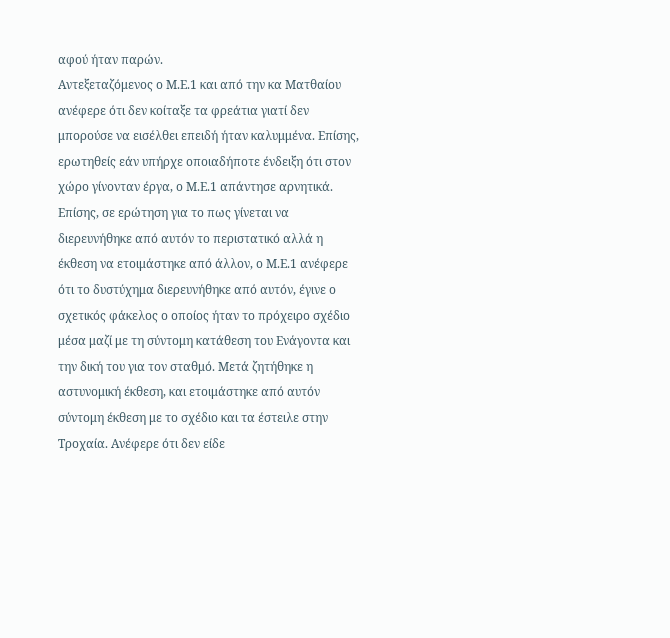αφού ήταν παρών.
Αντεξεταζόμενος ο Μ.Ε.1 και από την κα Ματθαίου ανέφερε ότι δεν κοίταξε τα φρεάτια γιατί δεν μπορούσε να εισέλθει επειδή ήταν καλυμμένα. Επίσης, ερωτηθείς εάν υπήρχε οποιαδήποτε ένδειξη ότι στον χώρο γίνονταν έργα, ο Μ.Ε.1 απάντησε αρνητικά. Επίσης, σε ερώτηση για το πως γίνεται να διερευνήθηκε από αυτόν το περιστατικό αλλά η έκθεση να ετοιμάστηκε από άλλον, ο Μ.Ε.1 ανέφερε ότι το δυστύχημα διερευνήθηκε από αυτόν, έγινε ο σχετικός φάκελος ο οποίος ήταν το πρόχειρο σχέδιο μέσα μαζί με τη σύντομη κατάθεση του Ενάγοντα και την δική του για τον σταθμό. Μετά ζητήθηκε η αστυνομική έκθεση, και ετοιμάστηκε από αυτόν σύντομη έκθεση με το σχέδιo και τα έστειλε στην Τροχαία. Ανέφερε ότι δεν είδε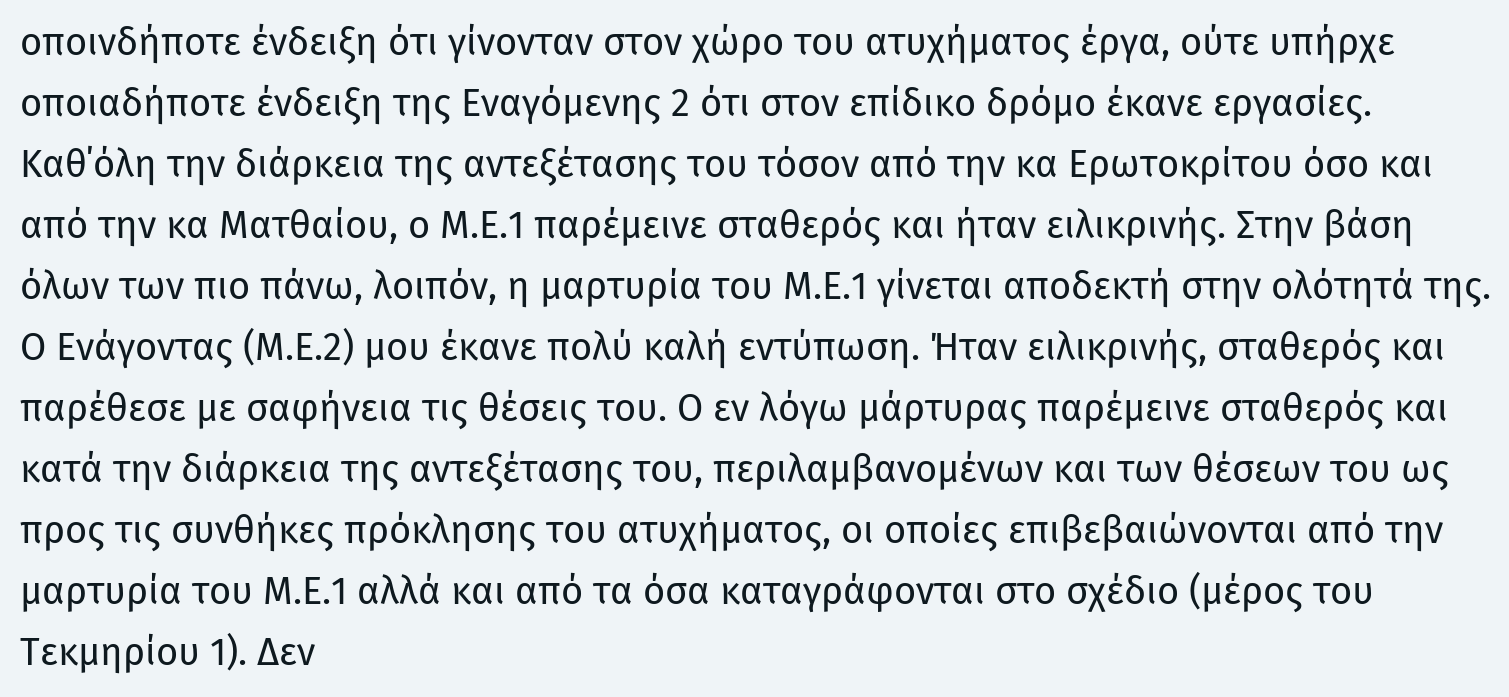οποινδήποτε ένδειξη ότι γίνονταν στον χώρο του ατυχήματος έργα, ούτε υπήρχε οποιαδήποτε ένδειξη της Εναγόμενης 2 ότι στον επίδικο δρόμο έκανε εργασίες.
Καθ΄όλη την διάρκεια της αντεξέτασης του τόσον από την κα Ερωτοκρίτου όσο και από την κα Ματθαίου, ο Μ.Ε.1 παρέμεινε σταθερός και ήταν ειλικρινής. Στην βάση όλων των πιο πάνω, λοιπόν, η μαρτυρία του Μ.Ε.1 γίνεται αποδεκτή στην ολότητά της.
Ο Ενάγοντας (Μ.Ε.2) μου έκανε πολύ καλή εντύπωση. Ήταν ειλικρινής, σταθερός και παρέθεσε με σαφήνεια τις θέσεις του. Ο εν λόγω μάρτυρας παρέμεινε σταθερός και κατά την διάρκεια της αντεξέτασης του, περιλαμβανομένων και των θέσεων του ως προς τις συνθήκες πρόκλησης του ατυχήματος, οι οποίες επιβεβαιώνονται από την μαρτυρία του Μ.Ε.1 αλλά και από τα όσα καταγράφονται στο σχέδιο (μέρος του Τεκμηρίου 1). Δεν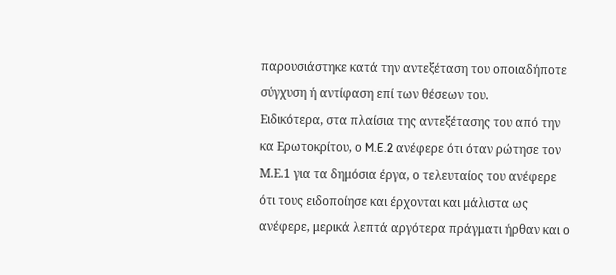παρουσιάστηκε κατά την αντεξέταση του οποιαδήποτε σύγχυση ή αντίφαση επί των θέσεων του.
Ειδικότερα, στα πλαίσια της αντεξέτασης του από την κα Ερωτοκρίτου, ο M.E.2 ανέφερε ότι όταν ρώτησε τον Μ.Ε.1 για τα δημόσια έργα, ο τελευταίος του ανέφερε ότι τους ειδοποίησε και έρχονται και μάλιστα ως ανέφερε, μερικά λεπτά αργότερα πράγματι ήρθαν και ο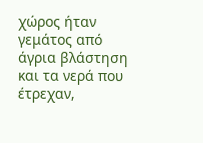χώρος ήταν γεμάτος από άγρια βλάστηση και τα νερά που έτρεχαν,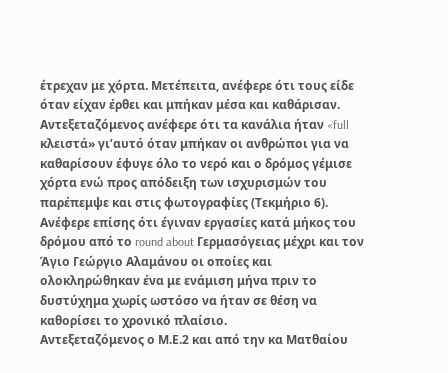έτρεχαν με χόρτα. Μετέπειτα, ανέφερε ότι τους είδε όταν είχαν έρθει και μπήκαν μέσα και καθάρισαν. Αντεξεταζόμενος ανέφερε ότι τα κανάλια ήταν «full κλειστά» γι’αυτό όταν μπήκαν οι ανθρώποι για να καθαρίσουν έφυγε όλο το νερό και ο δρόμος γέμισε χόρτα ενώ προς απόδειξη των ισχυρισμών του παρέπεμψε και στις φωτογραφίες (Τεκμήριο 6). Ανέφερε επίσης ότι έγιναν εργασίες κατά μήκος του δρόμου από το round about Γερμασόγειας μέχρι και τον Άγιο Γεώργιο Αλαμάνου οι οποίες και ολοκληρώθηκαν ένα με ενάμιση μήνα πριν το δυστύχημα χωρίς ωστόσο να ήταν σε θέση να καθορίσει το χρονικό πλαίσιο.
Αντεξεταζόμενος ο Μ.Ε.2 και από την κα Ματθαίου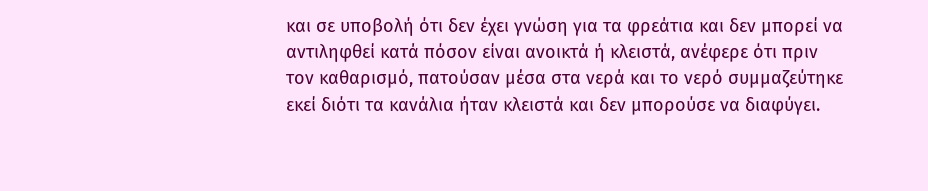και σε υποβολή ότι δεν έχει γνώση για τα φρεάτια και δεν μπορεί να αντιληφθεί κατά πόσον είναι ανοικτά ή κλειστά, ανέφερε ότι πριν τον καθαρισμό, πατούσαν μέσα στα νερά και το νερό συμμαζεύτηκε εκεί διότι τα κανάλια ήταν κλειστά και δεν μπορούσε να διαφύγει.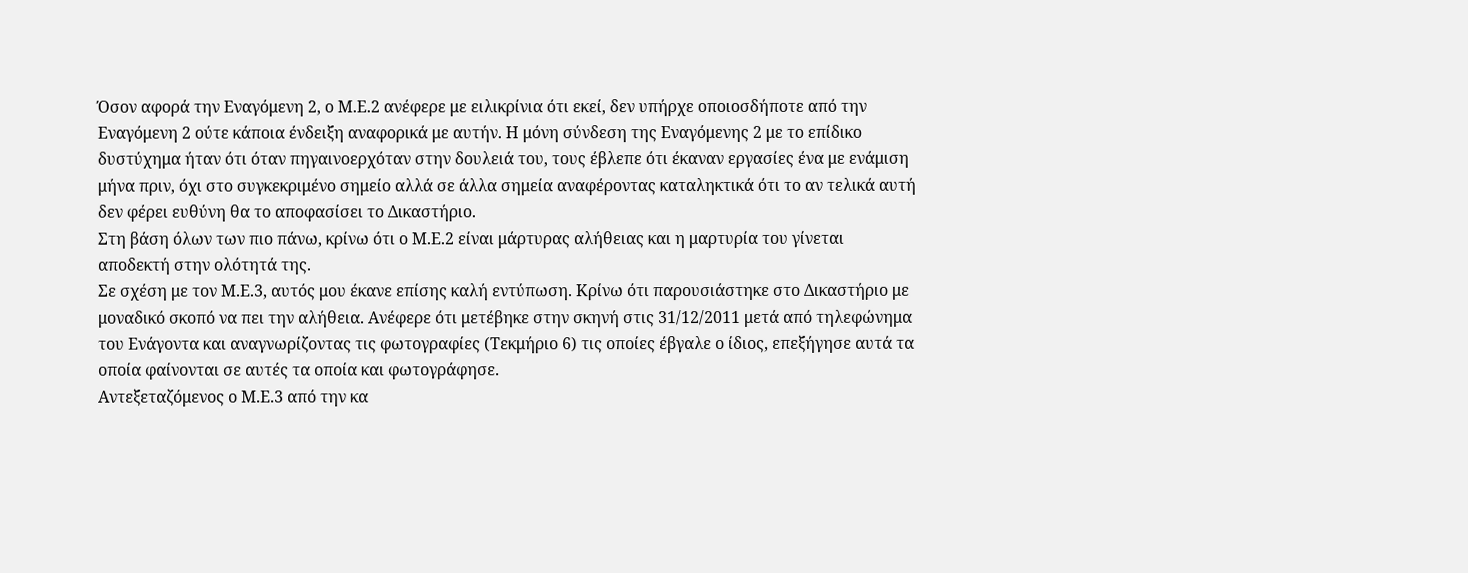Όσον αφορά την Εναγόμενη 2, ο Μ.Ε.2 ανέφερε με ειλικρίνια ότι εκεί, δεν υπήρχε οποιοσδήποτε από την Εναγόμενη 2 ούτε κάποια ένδειξη αναφορικά με αυτήν. Η μόνη σύνδεση της Εναγόμενης 2 με το επίδικο δυστύχημα ήταν ότι όταν πηγαινοερχόταν στην δουλειά του, τους έβλεπε ότι έκαναν εργασίες ένα με ενάμιση μήνα πριν, όχι στο συγκεκριμένο σημείο αλλά σε άλλα σημεία αναφέροντας καταληκτικά ότι το αν τελικά αυτή δεν φέρει ευθύνη θα το αποφασίσει το Δικαστήριο.
Στη βάση όλων των πιο πάνω, κρίνω ότι ο Μ.Ε.2 είναι μάρτυρας αλήθειας και η μαρτυρία του γίνεται αποδεκτή στην ολότητά της.
Σε σχέση με τον Μ.Ε.3, αυτός μου έκανε επίσης καλή εντύπωση. Κρίνω ότι παρουσιάστηκε στο Δικαστήριο με μοναδικό σκοπό να πει την αλήθεια. Ανέφερε ότι μετέβηκε στην σκηνή στις 31/12/2011 μετά από τηλεφώνημα του Ενάγοντα και αναγνωρίζοντας τις φωτογραφίες (Τεκμήριο 6) τις οποίες έβγαλε ο ίδιος, επεξήγησε αυτά τα οποία φαίνονται σε αυτές τα οποία και φωτογράφησε.
Αντεξεταζόμενος ο Μ.Ε.3 από την κα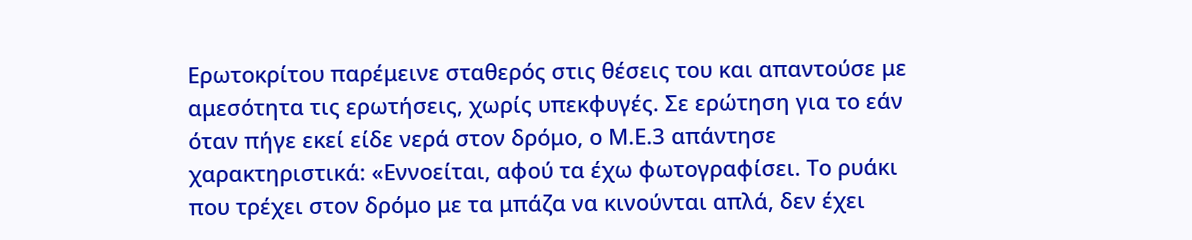Ερωτοκρίτου παρέμεινε σταθερός στις θέσεις του και απαντούσε με αμεσότητα τις ερωτήσεις, χωρίς υπεκφυγές. Σε ερώτηση για το εάν όταν πήγε εκεί είδε νερά στον δρόμο, ο Μ.Ε.3 απάντησε χαρακτηριστικά: «Εννοείται, αφού τα έχω φωτογραφίσει. Το ρυάκι που τρέχει στον δρόμο με τα μπάζα να κινούνται απλά, δεν έχει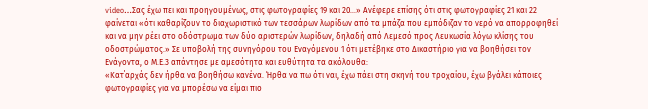video…Σας έχω πει και προηγουμένως, στις φωτογραφίες 19 και 20…» Ανέφερε επίσης ότι στις φωτογραφίες 21 και 22 φαίνεται «ότι καθαρίζουν το διαχωριστικό των τεσσάρων λωρίδων από τα μπάζα που εμπόδιζαν το νερό να απορροφηθεί και να μην ρέει στο οδόστρωμα των δύο αριστερών λωρίδων, δηλαδή από Λεμεσό προς Λευκωσία λόγω κλίσης του οδοστρώματος.» Σε υποβολή της συνηγόρου του Εναγόμενου 1 ότι μετέβηκε στο Δικαστήριο για να βοηθήσει τον Ενάγοντα, ο Μ.Ε.3 απάντησε με αμεσότητα και ευθύτητα τα ακόλουθα:
«Κατ΄αρχάς δεν ήρθα να βοηθήσω κανένα. Ήρθα να πω ότι ναι, έχω πάει στη σκηνή του τροχαίου, έχω βγάλει κάποιες φωτογραφίες για να μπορέσω να είμαι πιο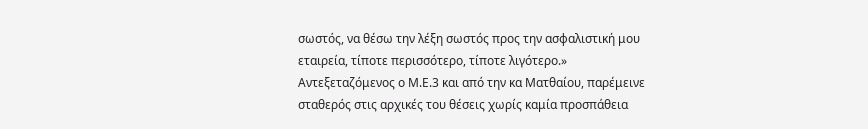σωστός, να θέσω την λέξη σωστός προς την ασφαλιστική μου εταιρεία, τίποτε περισσότερο, τίποτε λιγότερο.»
Αντεξεταζόμενος ο Μ.Ε.3 και από την κα Ματθαίου, παρέμεινε σταθερός στις αρχικές του θέσεις χωρίς καμία προσπάθεια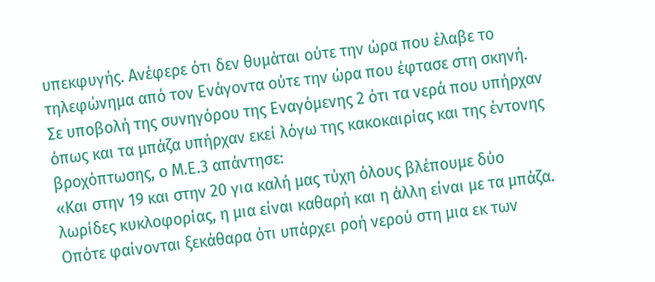υπεκφυγής. Ανέφερε ότι δεν θυμάται ούτε την ώρα που έλαβε το τηλεφώνημα από τον Ενάγοντα ούτε την ώρα που έφτασε στη σκηνή. Σε υποβολή της συνηγόρου της Εναγόμενης 2 ότι τα νερά που υπήρχαν όπως και τα μπάζα υπήρχαν εκεί λόγω της κακοκαιρίας και της έντονης βροχόπτωσης, ο Μ.Ε.3 απάντησε:
«Και στην 19 και στην 20 για καλή μας τύχη όλους βλέπουμε δύο λωρίδες κυκλοφορίας, η μια είναι καθαρή και η άλλη είναι με τα μπάζα. Οπότε φαίνονται ξεκάθαρα ότι υπάρχει ροή νερού στη μια εκ των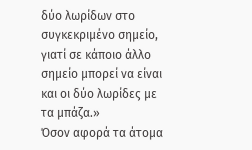δύο λωρίδων στο συγκεκριμένο σημείο, γιατί σε κάποιο άλλο σημείο μπορεί να είναι και οι δύο λωρίδες με τα μπάζα.»
Όσον αφορά τα άτομα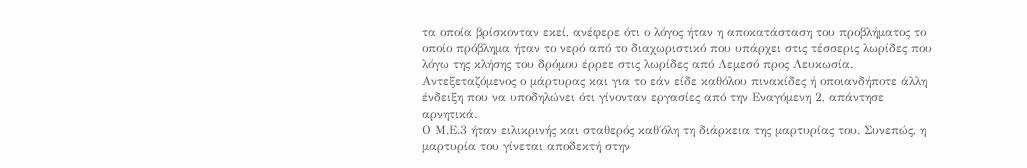τα οποία βρίσκονταν εκεί, ανέφερε ότι ο λόγος ήταν η αποκατάσταση του προβλήματος το οποίο πρόβλημα ήταν το νερό από το διαχωριστικό που υπάρχει στις τέσσερις λωρίδες που λόγω της κλήσης του δρόμου έρρεε στις λωρίδες από Λεμεσό προς Λευκωσία. Αντεξεταζόμενος ο μάρτυρας και για το εάν είδε καθόλου πινακίδες ή οποιανδήποτε άλλη ένδειξη που να υποδηλώνει ότι γίνονταν εργασίες από την Εναγόμενη 2, απάντησε αρνητικά.
Ο Μ.Ε.3 ήταν ειλικρινής και σταθερός καθ΄όλη τη διάρκεια της μαρτυρίας του. Συνεπώς, η μαρτυρία του γίνεται αποδεκτή στην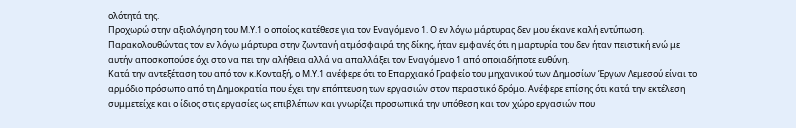ολότητά της.
Προχωρώ στην αξιολόγηση του Μ.Υ.1 ο οποίος κατέθεσε για τον Εναγόμενο 1. Ο εν λόγω μάρτυρας δεν μου έκανε καλή εντύπωση. Παρακολουθώντας τον εν λόγω μάρτυρα στην ζωντανή ατμόσφαιρά της δίκης, ήταν εμφανές ότι η μαρτυρία του δεν ήταν πειστική ενώ με αυτήν αποσκοπούσε όχι στο να πει την αλήθεια αλλά να απαλλάξει τον Εναγόμενο 1 από οποιαδήποτε ευθύνη.
Κατά την αντεξέταση του από τον κ.Κονταξή, ο Μ.Υ.1 ανέφερε ότι το Επαρχιακό Γραφείο του μηχανικού των Δημοσίων Έργων Λεμεσού είναι το αρμόδιο πρόσωπο από τη Δημοκρατία που έχει την επόπτευση των εργασιών στον περαστικό δρόμο. Ανέφερε επίσης ότι κατά την εκτέλεση συμμετείχε και ο ίδιος στις εργασίες ως επιβλέπων και γνωρίζει προσωπικά την υπόθεση και τον χώρο εργασιών που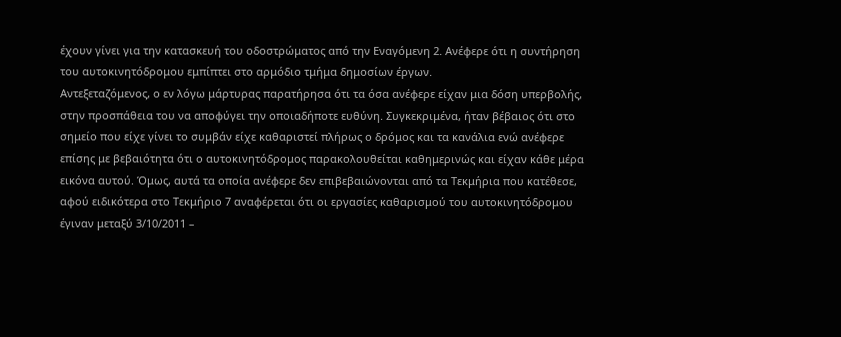έχουν γίνει για την κατασκευή του οδοστρώματος από την Εναγόμενη 2. Ανέφερε ότι η συντήρηση του αυτοκινητόδρομου εμπίπτει στο αρμόδιο τμήμα δημοσίων έργων.
Αντεξεταζόμενος, ο εν λόγω μάρτυρας παρατήρησα ότι τα όσα ανέφερε είχαν μια δόση υπερβολής, στην προσπάθεια του να αποφύγει την οποιαδήποτε ευθύνη. Συγκεκριμένα, ήταν βέβαιος ότι στο σημείο που είχε γίνει το συμβάν είχε καθαριστεί πλήρως ο δρόμος και τα κανάλια ενώ ανέφερε επίσης με βεβαιότητα ότι ο αυτοκινητόδρομος παρακολουθείται καθημερινώς και είχαν κάθε μέρα εικόνα αυτού. Όμως, αυτά τα οποία ανέφερε δεν επιβεβαιώνονται από τα Τεκμήρια που κατέθεσε, αφού ειδικότερα στο Τεκμήριο 7 αναφέρεται ότι οι εργασίες καθαρισμού του αυτοκινητόδρομου έγιναν μεταξύ 3/10/2011 –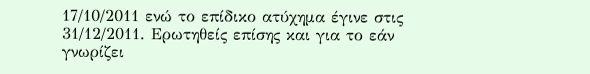17/10/2011 ενώ το επίδικο ατύχημα έγινε στις 31/12/2011. Ερωτηθείς επίσης και για το εάν γνωρίζει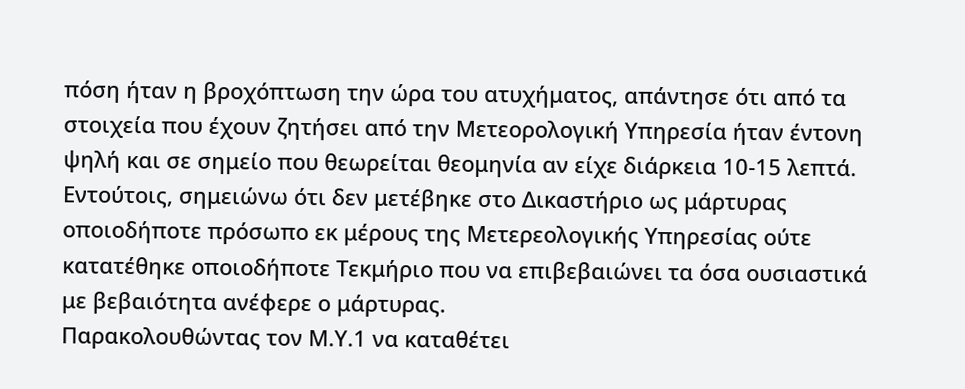πόση ήταν η βροχόπτωση την ώρα του ατυχήματος, απάντησε ότι από τα στοιχεία που έχουν ζητήσει από την Μετεορολογική Υπηρεσία ήταν έντονη ψηλή και σε σημείο που θεωρείται θεομηνία αν είχε διάρκεια 10-15 λεπτά. Εντούτοις, σημειώνω ότι δεν μετέβηκε στο Δικαστήριο ως μάρτυρας οποιοδήποτε πρόσωπο εκ μέρους της Μετερεολογικής Υπηρεσίας ούτε κατατέθηκε οποιοδήποτε Τεκμήριο που να επιβεβαιώνει τα όσα ουσιαστικά με βεβαιότητα ανέφερε ο μάρτυρας.
Παρακολουθώντας τον Μ.Υ.1 να καταθέτει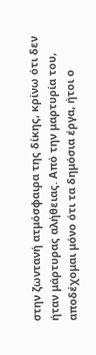στην ζωντανή ατμόσφαιρα της δίκης, κρίνω ότι δεν ήταν μάρτυρας αλήθειας. Από την μαρτυρία του, αποδέχομαι μόνο ότι τα δημόσια έργα, ήτοι ο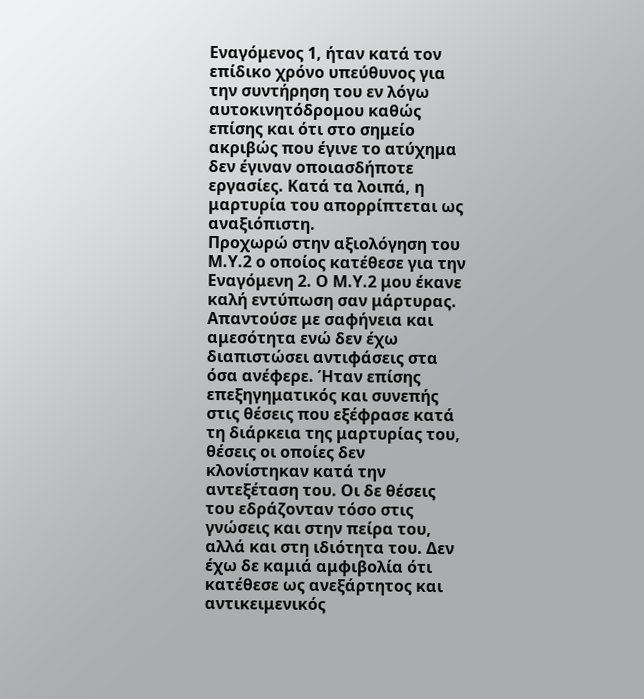Εναγόμενος 1, ήταν κατά τον επίδικο χρόνο υπεύθυνος για την συντήρηση του εν λόγω αυτοκινητόδρομου καθώς επίσης και ότι στο σημείο ακριβώς που έγινε το ατύχημα δεν έγιναν οποιασδήποτε εργασίες. Κατά τα λοιπά, η μαρτυρία του απορρίπτεται ως αναξιόπιστη.
Προχωρώ στην αξιολόγηση του Μ.Υ.2 ο οποίος κατέθεσε για την Εναγόμενη 2. Ο Μ.Υ.2 μου έκανε καλή εντύπωση σαν μάρτυρας. Απαντούσε με σαφήνεια και αμεσότητα ενώ δεν έχω διαπιστώσει αντιφάσεις στα όσα ανέφερε. Ήταν επίσης επεξηγηματικός και συνεπής στις θέσεις που εξέφρασε κατά τη διάρκεια της μαρτυρίας του, θέσεις οι οποίες δεν κλονίστηκαν κατά την αντεξέταση του. Οι δε θέσεις του εδράζονταν τόσο στις γνώσεις και στην πείρα του, αλλά και στη ιδιότητα του. Δεν έχω δε καμιά αμφιβολία ότι κατέθεσε ως ανεξάρτητος και αντικειμενικός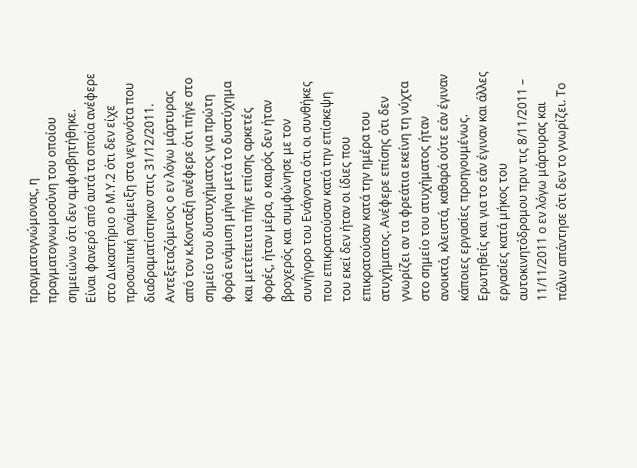πραγματογνώμονας, η πραγματογνωμοσύνη του οποίου σημειώνω ότι δεν αμφισβητήθηκε.
Είναι φανερό από αυτά τα οποία ανέφερε στο Δικαστήριο ο Μ.Υ.2 ότι δεν είχε προσωπική ανάμειξη στα γεγονότα που διαδραματίστηκαν στις 31/12/2011. Αντεξεταζόμενος ο εν λόγω μάρτυρας από τον κ.Κονταξή ανέφερε ότι πήγε στο σημείο του δυστυχήματος για πρώτη φορά ενάμιση μήνα μετά το δυστύχημα και μετέπειτα πήγε επίσης αρκετές φορές, ήταν μέρα, ο καιρός δεν ήταν βροχερός και συμφώνησε με τον συνήγορο του Ενάγοντα ότι οι συνθήκες που επικρατούσαν κατά την επίσκεψη του εκεί δεν ήταν οι ίδιες που επικρατούσαν κατά την ημέρα του ατυχήματος. Ανέφερε επίσης ότι δεν γνωρίζει αν τα φρεάτια εκείνη τη νύχτα στο σημείο του ατυχήματος ήταν ανοικτά, κλειστά, καθαρά ούτε εάν έγιναν κάποιες εργασίες προηγουμένως.
Ερωτηθείς και για το εάν έγιναν και άλλες εργασίες κατά μήκος του αυτοκινητόδρομου πριν τις 8/11/2011 – 11/11/2011 ο εν λόγω μάρτυρας και πάλιν απάντησε ότι δεν το γνωρίζει. Το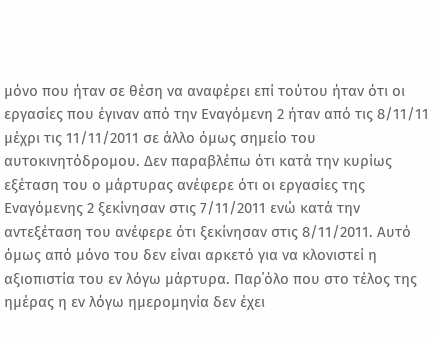μόνο που ήταν σε θέση να αναφέρει επί τούτου ήταν ότι οι εργασίες που έγιναν από την Εναγόμενη 2 ήταν από τις 8/11/11 μέχρι τις 11/11/2011 σε άλλο όμως σημείο του αυτοκινητόδρομου. Δεν παραβλέπω ότι κατά την κυρίως εξέταση του ο μάρτυρας ανέφερε ότι οι εργασίες της Εναγόμενης 2 ξεκίνησαν στις 7/11/2011 ενώ κατά την αντεξέταση του ανέφερε ότι ξεκίνησαν στις 8/11/2011. Αυτό όμως από μόνο του δεν είναι αρκετό για να κλονιστεί η αξιοπιστία του εν λόγω μάρτυρα. Παρ΄όλο που στο τέλος της ημέρας η εν λόγω ημερομηνία δεν έχει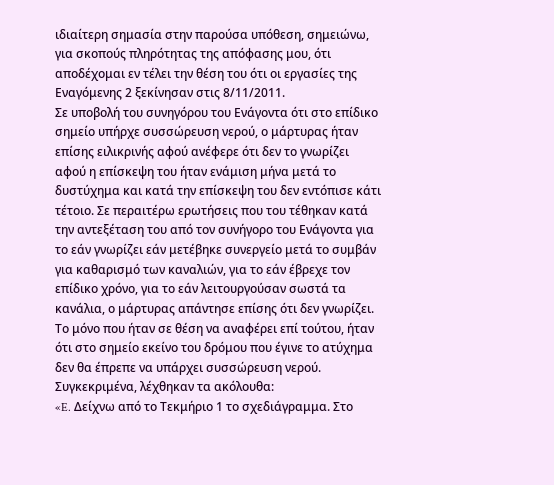ιδιαίτερη σημασία στην παρούσα υπόθεση, σημειώνω, για σκοπούς πληρότητας της απόφασης μου, ότι αποδέχομαι εν τέλει την θέση του ότι οι εργασίες της Εναγόμενης 2 ξεκίνησαν στις 8/11/2011.
Σε υποβολή του συνηγόρου του Ενάγοντα ότι στο επίδικο σημείο υπήρχε συσσώρευση νερού, ο μάρτυρας ήταν επίσης ειλικρινής αφού ανέφερε ότι δεν το γνωρίζει αφού η επίσκεψη του ήταν ενάμιση μήνα μετά το δυστύχημα και κατά την επίσκεψη του δεν εντόπισε κάτι τέτοιο. Σε περαιτέρω ερωτήσεις που του τέθηκαν κατά την αντεξέταση του από τον συνήγορο του Ενάγοντα για το εάν γνωρίζει εάν μετέβηκε συνεργείο μετά το συμβάν για καθαρισμό των καναλιών, για το εάν έβρεχε τον επίδικο χρόνο, για το εάν λειτουργούσαν σωστά τα κανάλια, ο μάρτυρας απάντησε επίσης ότι δεν γνωρίζει.
Το μόνο που ήταν σε θέση να αναφέρει επί τούτου, ήταν ότι στο σημείο εκείνο του δρόμου που έγινε το ατύχημα δεν θα έπρεπε να υπάρχει συσσώρευση νερού. Συγκεκριμένα, λέχθηκαν τα ακόλουθα:
«E. Δείχνω από το Τεκμήριο 1 το σχεδιάγραμμα. Στο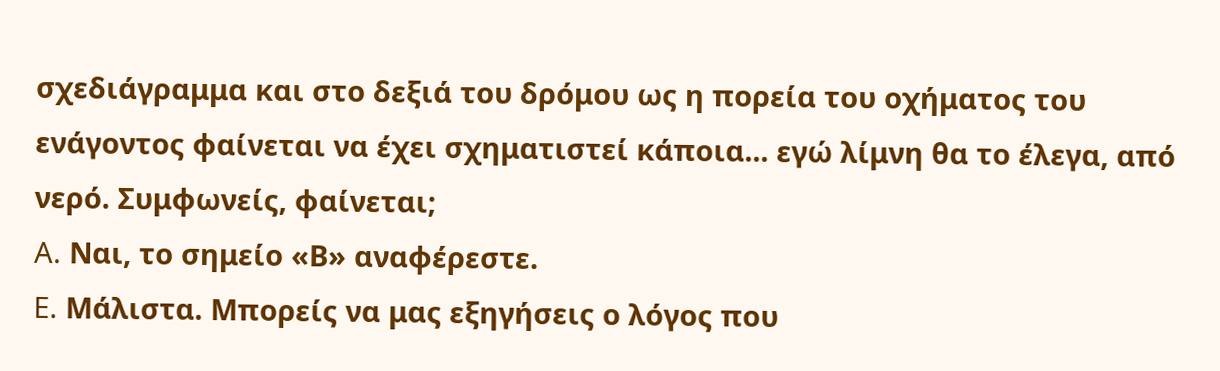σχεδιάγραμμα και στο δεξιά του δρόμου ως η πορεία του οχήματος του ενάγοντος φαίνεται να έχει σχηματιστεί κάποια... εγώ λίμνη θα το έλεγα, από νερό. Συμφωνείς, φαίνεται;
A. Ναι, το σημείο «Β» αναφέρεστε.
E. Μάλιστα. Μπορείς να μας εξηγήσεις ο λόγος που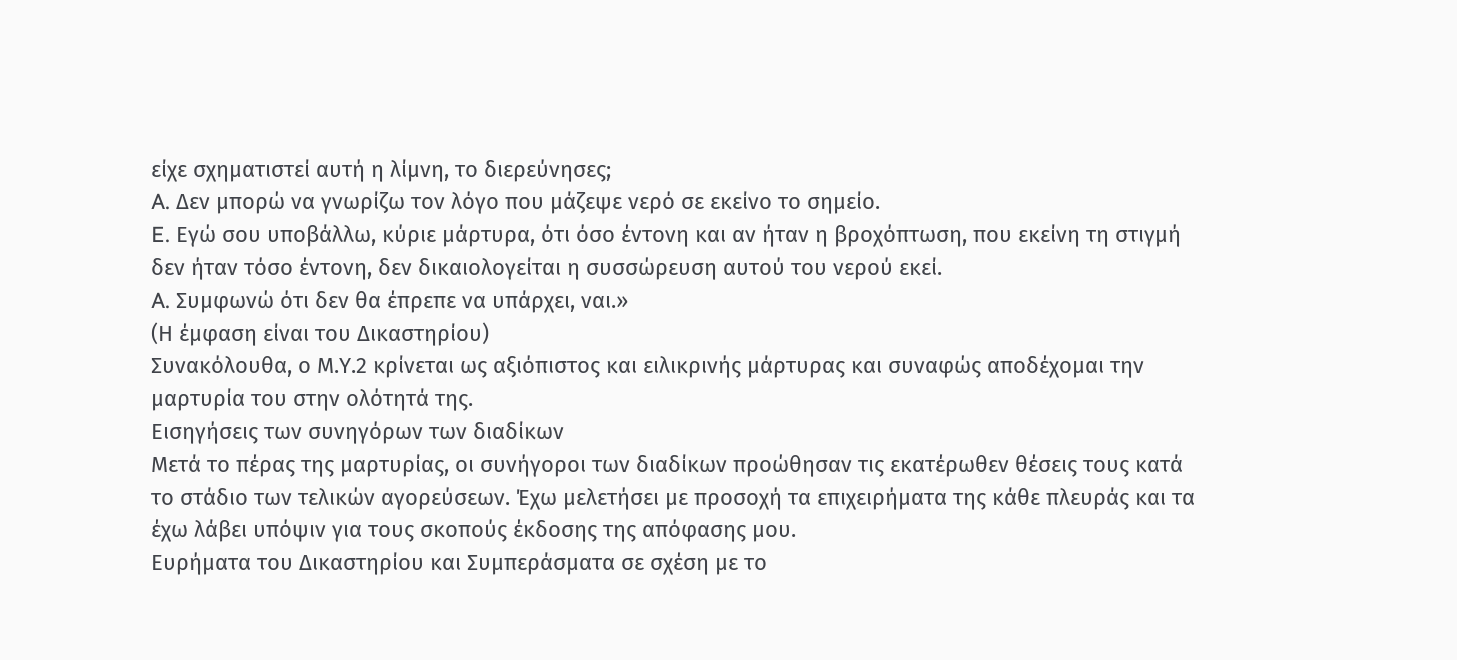είχε σχηματιστεί αυτή η λίμνη, το διερεύνησες;
A. Δεν μπορώ να γνωρίζω τον λόγο που μάζεψε νερό σε εκείνο το σημείο.
E. Εγώ σου υποβάλλω, κύριε μάρτυρα, ότι όσο έντονη και αν ήταν η βροχόπτωση, που εκείνη τη στιγμή δεν ήταν τόσο έντονη, δεν δικαιολογείται η συσσώρευση αυτού του νερού εκεί.
A. Συμφωνώ ότι δεν θα έπρεπε να υπάρχει, ναι.»
(Η έμφαση είναι του Δικαστηρίου)
Συνακόλουθα, ο Μ.Υ.2 κρίνεται ως αξιόπιστος και ειλικρινής μάρτυρας και συναφώς αποδέχομαι την μαρτυρία του στην ολότητά της.
Εισηγήσεις των συνηγόρων των διαδίκων
Μετά το πέρας της μαρτυρίας, οι συνήγοροι των διαδίκων προώθησαν τις εκατέρωθεν θέσεις τους κατά το στάδιο των τελικών αγορεύσεων. Έχω μελετήσει με προσοχή τα επιχειρήματα της κάθε πλευράς και τα έχω λάβει υπόψιν για τους σκοπούς έκδοσης της απόφασης μου.
Ευρήματα του Δικαστηρίου και Συμπεράσματα σε σχέση με το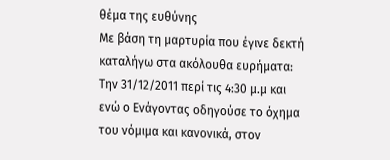θέμα της ευθύνης
Με βάση τη μαρτυρία που έγινε δεκτή καταλήγω στα ακόλουθα ευρήματα:
Την 31/12/2011 περί τις 4:30 μ.μ και ενώ ο Ενάγοντας οδηγούσε το όχημα του νόμιμα και κανονικά, στον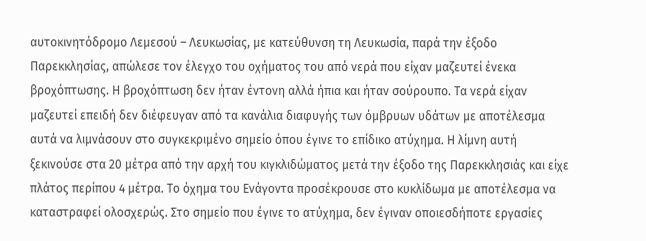αυτοκινητόδρομο Λεμεσού – Λευκωσίας, με κατεύθυνση τη Λευκωσία, παρά την έξοδο Παρεκκλησίας, απώλεσε τον έλεγχο του οχήματος του από νερά που είχαν μαζευτεί ένεκα βροχόπτωσης. Η βροχόπτωση δεν ήταν έντονη αλλά ήπια και ήταν σούρουπο. Τα νερά είχαν μαζευτεί επειδή δεν διέφευγαν από τα κανάλια διαφυγής των όμβρυων υδάτων με αποτέλεσμα αυτά να λιμνάσουν στο συγκεκριμένο σημείο όπου έγινε το επίδικο ατύχημα. Η λίμνη αυτή ξεκινούσε στα 20 μέτρα από την αρχή του κιγκλιδώματος μετά την έξοδο της Παρεκκλησιάς και είχε πλάτος περίπου 4 μέτρα. Το όχημα του Ενάγοντα προσέκρουσε στο κυκλίδωμα με αποτέλεσμα να καταστραφεί ολοσχερώς. Στο σημείο που έγινε το ατύχημα, δεν έγιναν οποιεσδήποτε εργασίες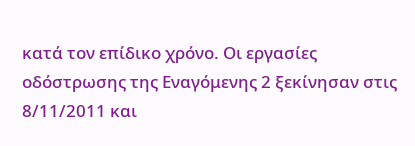κατά τον επίδικο χρόνο. Οι εργασίες οδόστρωσης της Εναγόμενης 2 ξεκίνησαν στις 8/11/2011 και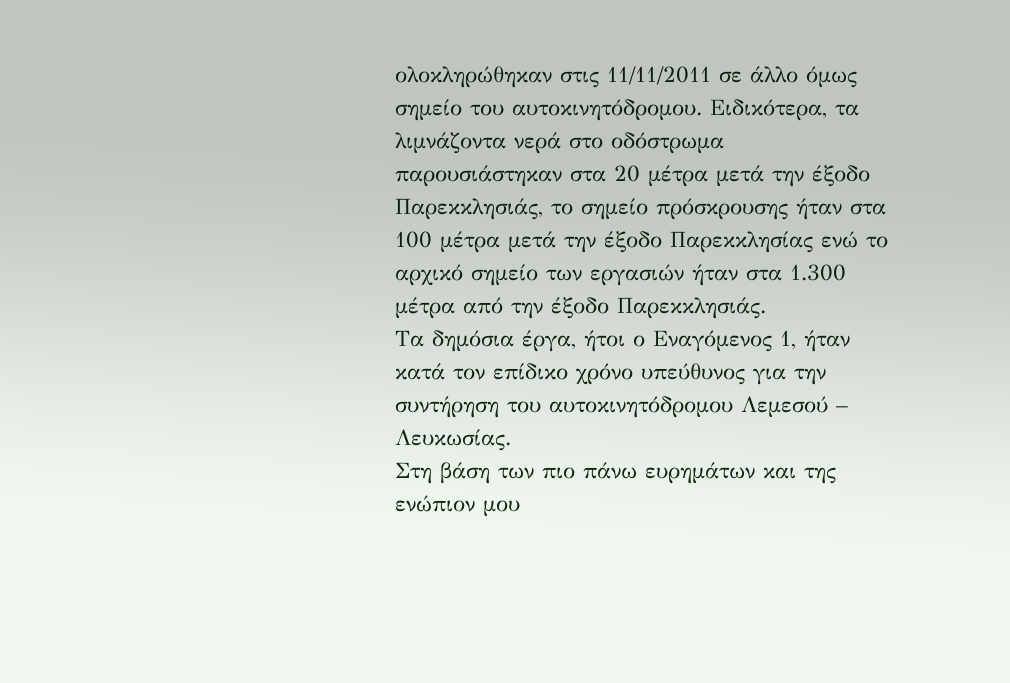ολοκληρώθηκαν στις 11/11/2011 σε άλλο όμως σημείο του αυτοκινητόδρομου. Ειδικότερα, τα λιμνάζοντα νερά στο οδόστρωμα παρουσιάστηκαν στα 20 μέτρα μετά την έξοδο Παρεκκλησιάς, το σημείο πρόσκρουσης ήταν στα 100 μέτρα μετά την έξοδο Παρεκκλησίας ενώ το αρχικό σημείο των εργασιών ήταν στα 1.300 μέτρα από την έξοδο Παρεκκλησιάς.
Τα δημόσια έργα, ήτοι ο Εναγόμενος 1, ήταν κατά τον επίδικο χρόνο υπεύθυνος για την συντήρηση του αυτοκινητόδρομου Λεμεσού – Λευκωσίας.
Στη βάση των πιο πάνω ευρημάτων και της ενώπιον μου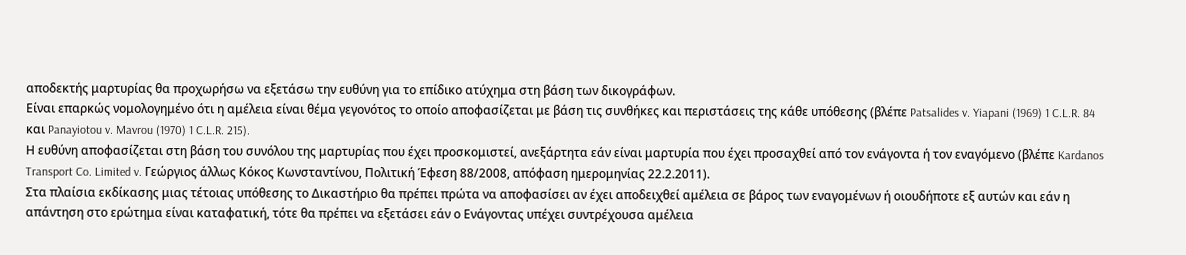αποδεκτής μαρτυρίας θα προχωρήσω να εξετάσω την ευθύνη για το επίδικο ατύχημα στη βάση των δικογράφων.
Είναι επαρκώς νομολογημένο ότι η αμέλεια είναι θέμα γεγονότος το οποίο αποφασίζεται με βάση τις συνθήκες και περιστάσεις της κάθε υπόθεσης (βλέπε Patsalides v. Yiapani (1969) 1 C.L.R. 84 και Panayiotou v. Mavrou (1970) 1 C.L.R. 215).
Η ευθύνη αποφασίζεται στη βάση του συνόλου της μαρτυρίας που έχει προσκομιστεί, ανεξάρτητα εάν είναι μαρτυρία που έχει προσαχθεί από τον ενάγοντα ή τον εναγόμενο (βλέπε Kardanos Transport Co. Limited v. Γεώργιος άλλως Κόκος Κωνσταντίνου, Πολιτική Έφεση 88/2008, απόφαση ημερομηνίας 22.2.2011).
Στα πλαίσια εκδίκασης μιας τέτοιας υπόθεσης το Δικαστήριο θα πρέπει πρώτα να αποφασίσει αν έχει αποδειχθεί αμέλεια σε βάρος των εναγομένων ή οιουδήποτε εξ αυτών και εάν η απάντηση στο ερώτημα είναι καταφατική, τότε θα πρέπει να εξετάσει εάν ο Ενάγοντας υπέχει συντρέχουσα αμέλεια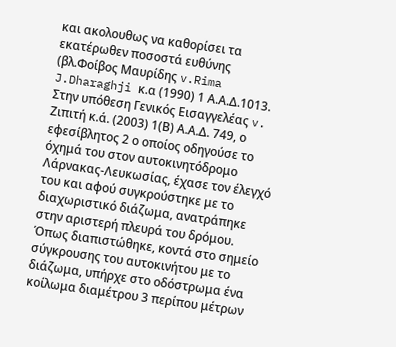και ακολουθως να καθορίσει τα εκατέρωθεν ποσοστά ευθύνης (βλ.Φοίβος Μαυρίδης v.Rima J.Dharaghji κ.α (1990) 1 Α.Α.Δ.1013.
Στην υπόθεση Γενικός Εισαγγελέας v. Ζιπιτή κ.ά. (2003) 1(Β) Α.Α.Δ. 749, ο εφεσίβλητος 2 ο οποίος οδηγούσε το όχημά του στον αυτοκινητόδρομο Λάρνακας-Λευκωσίας, έχασε τον έλεγχό του και αφού συγκρούστηκε με το διαχωριστικό διάζωμα, ανατράπηκε στην αριστερή πλευρά του δρόμου. Όπως διαπιστώθηκε, κοντά στο σημείο σύγκρουσης του αυτοκινήτου με το διάζωμα, υπήρχε στο οδόστρωμα ένα κοίλωμα διαμέτρου 3 περίπου μέτρων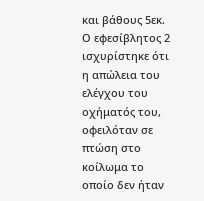και βάθους 5εκ. Ο εφεσίβλητος 2 ισχυρίστηκε ότι η απώλεια του ελέγχου του οχήματός του, οφειλόταν σε πτώση στο κοίλωμα το οποίο δεν ήταν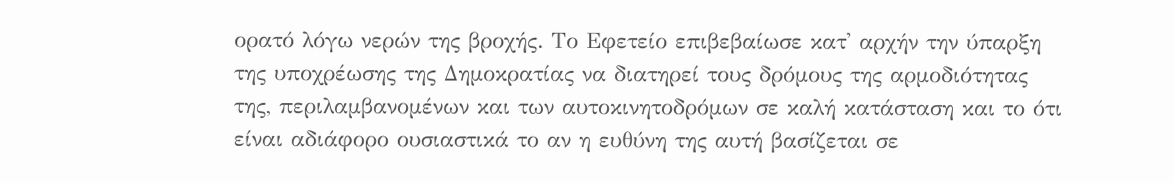ορατό λόγω νερών της βροχής. Το Εφετείο επιβεβαίωσε κατ' αρχήν την ύπαρξη της υποχρέωσης της Δημοκρατίας να διατηρεί τους δρόμους της αρμοδιότητας της, περιλαμβανομένων και των αυτοκινητοδρόμων σε καλή κατάσταση και το ότι είναι αδιάφορο ουσιαστικά το αν η ευθύνη της αυτή βασίζεται σε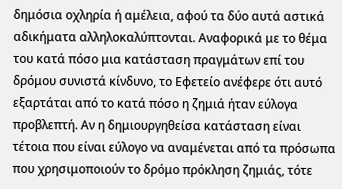δημόσια οχληρία ή αμέλεια, αφού τα δύο αυτά αστικά αδικήματα αλληλοκαλύπτονται. Αναφορικά με το θέμα του κατά πόσο μια κατάσταση πραγμάτων επί του δρόμου συνιστά κίνδυνο, το Εφετείο ανέφερε ότι αυτό εξαρτάται από το κατά πόσο η ζημιά ήταν εύλογα προβλεπτή. Αν η δημιουργηθείσα κατάσταση είναι τέτοια που είναι εύλογο να αναμένεται από τα πρόσωπα που χρησιμοποιούν το δρόμο πρόκληση ζημιάς, τότε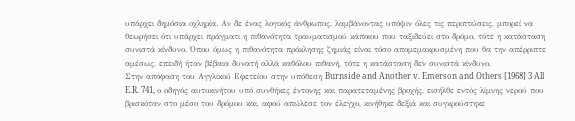υπάρχει δημόσια οχληρία. Αν δε ένας λογικός άνθρωπος, λαμβάνοντας υπόψιν όλες τις περιπτώσεις, μπορεί να θεωρήσει ότι υπάρχει πράγματι η πιθανότητα τραυματισμού κάποιου που ταξιδεύει στο δρόμο, τότε η κατάσταση συνιστά κίνδυνο. Όπου όμως η πιθανότητα πρόκλησης ζημιάς είναι τόσο απομεμακρυσμένη που θα την απέρριπτε αμέσως, επειδή ήταν βέβαια δυνατή αλλά καθόλου πιθανή, τότε η κατάσταση δεν συνιστά κίνδυνο.
Στην απόφαση του Αγγλικού Εφετείου στην υπόθεση Burnside and Another v. Emerson and Others [1968] 3 All E.R. 741, ο οδηγός αυτοκινήτου υπό συνθήκες έντονης και παρατεταμένης βροχής, εισήλθε εντός λίμνης νερού που βρισκόταν στο μέσο του δρόμου και, αφού απώλεσε τον έλεγχο, κινήθηκε δεξιά και συγκρούστηκε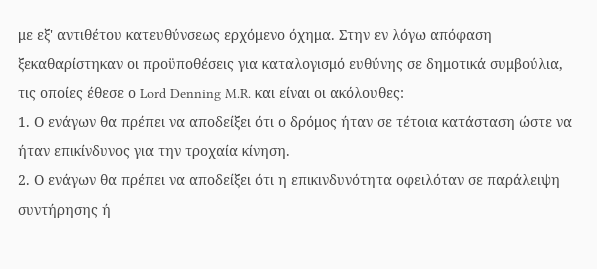με εξ' αντιθέτου κατευθύνσεως ερχόμενο όχημα. Στην εν λόγω απόφαση ξεκαθαρίστηκαν οι προϋποθέσεις για καταλογισμό ευθύνης σε δημοτικά συμβούλια, τις οποίες έθεσε ο Lord Denning M.R. και είναι οι ακόλουθες:
1. Ο ενάγων θα πρέπει να αποδείξει ότι ο δρόμος ήταν σε τέτοια κατάσταση ώστε να ήταν επικίνδυνος για την τροχαία κίνηση.
2. Ο ενάγων θα πρέπει να αποδείξει ότι η επικινδυνότητα οφειλόταν σε παράλειψη συντήρησης ή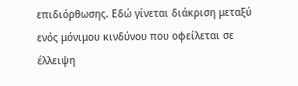επιδιόρθωσης. Εδώ γίνεται διάκριση μεταξύ ενός μόνιμου κινδύνου που οφείλεται σε έλλειψη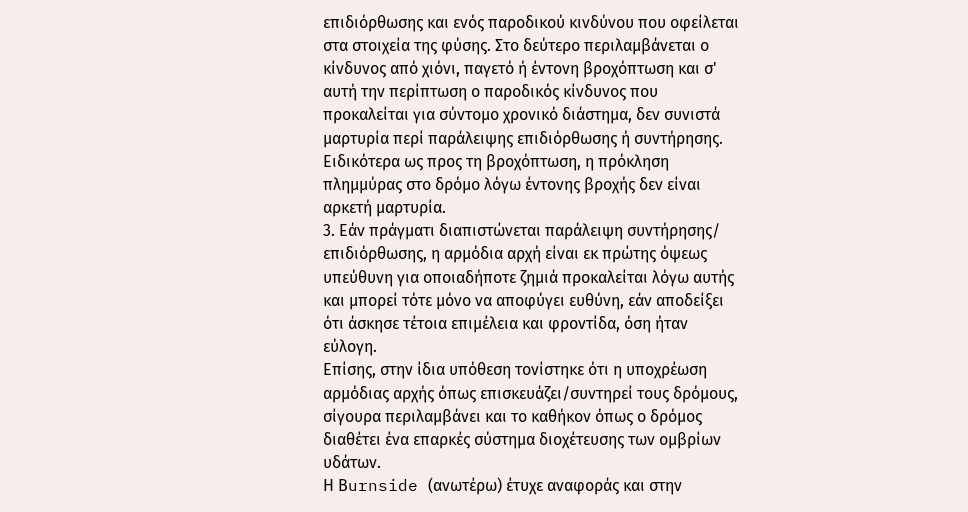επιδιόρθωσης και ενός παροδικού κινδύνου που οφείλεται στα στοιχεία της φύσης. Στο δεύτερο περιλαμβάνεται ο κίνδυνος από χιόνι, παγετό ή έντονη βροχόπτωση και σ' αυτή την περίπτωση ο παροδικός κίνδυνος που προκαλείται για σύντομο χρονικό διάστημα, δεν συνιστά μαρτυρία περί παράλειψης επιδιόρθωσης ή συντήρησης. Ειδικότερα ως προς τη βροχόπτωση, η πρόκληση πλημμύρας στο δρόμο λόγω έντονης βροχής δεν είναι αρκετή μαρτυρία.
3. Εάν πράγματι διαπιστώνεται παράλειψη συντήρησης/ επιδιόρθωσης, η αρμόδια αρχή είναι εκ πρώτης όψεως υπεύθυνη για οποιαδήποτε ζημιά προκαλείται λόγω αυτής και μπορεί τότε μόνο να αποφύγει ευθύνη, εάν αποδείξει ότι άσκησε τέτοια επιμέλεια και φροντίδα, όση ήταν εύλογη.
Επίσης, στην ίδια υπόθεση τονίστηκε ότι η υποχρέωση αρμόδιας αρχής όπως επισκευάζει/συντηρεί τους δρόμους, σίγουρα περιλαμβάνει και το καθήκον όπως ο δρόμος διαθέτει ένα επαρκές σύστημα διοχέτευσης των ομβρίων υδάτων.
Η Βurnside (ανωτέρω) έτυχε αναφοράς και στην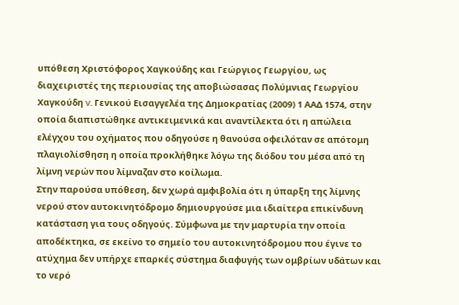υπόθεση Χριστόφορος Χαγκούδης και Γεώργιος Γεωργίου, ως διαχειριστές της περιουσίας της αποβιώσασας Πολύμνιας Γεωργίου Χαγκούδη v. Γενικού Εισαγγελέα της Δημοκρατίας (2009) 1 ΑΑΔ 1574, στην οποία διαπιστώθηκε αντικειμενικά και αναντίλεκτα ότι η απώλεια ελέγχου του οχήματος που οδηγούσε η θανούσα οφειλόταν σε απότομη πλαγιολίσθηση η οποία προκλήθηκε λόγω της διόδου του μέσα από τη λίμνη νερών που λίμναζαν στο κοίλωμα.
Στην παρούσα υπόθεση, δεν χωρά αμφιβολία ότι η ύπαρξη της λίμνης νερού στον αυτοκινητόδρομο δημιουργούσε μια ιδιαίτερα επικίνδυνη κατάσταση για τους οδηγούς. Σύμφωνα με την μαρτυρία την οποία αποδέκτηκα, σε εκείνο το σημείο του αυτοκινητόδρομου που έγινε το ατύχημα δεν υπήρχε επαρκές σύστημα διαφυγής των ομβρίων υδάτων και το νερό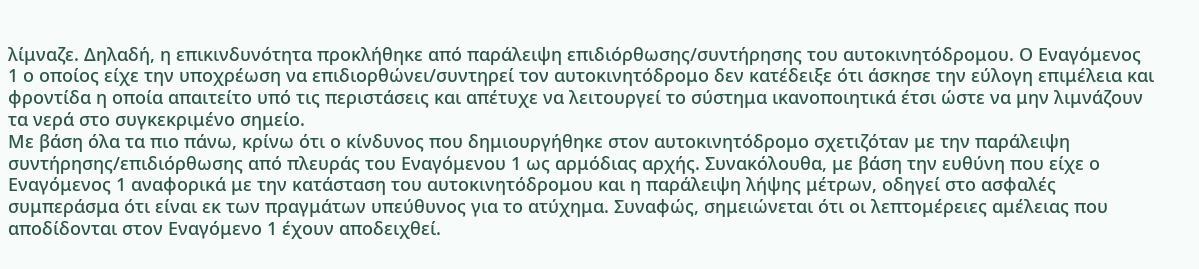λίμναζε. Δηλαδή, η επικινδυνότητα προκλήθηκε από παράλειψη επιδιόρθωσης/συντήρησης του αυτοκινητόδρομου. Ο Εναγόμενος 1 ο οποίος είχε την υποχρέωση να επιδιορθώνει/συντηρεί τον αυτοκινητόδρομο δεν κατέδειξε ότι άσκησε την εύλογη επιμέλεια και φροντίδα η οποία απαιτείτο υπό τις περιστάσεις και απέτυχε να λειτουργεί το σύστημα ικανοποιητικά έτσι ώστε να μην λιμνάζουν τα νερά στο συγκεκριμένο σημείο.
Με βάση όλα τα πιο πάνω, κρίνω ότι ο κίνδυνος που δημιουργήθηκε στον αυτοκινητόδρομο σχετιζόταν με την παράλειψη συντήρησης/επιδιόρθωσης από πλευράς του Εναγόμενου 1 ως αρμόδιας αρχής. Συνακόλουθα, με βάση την ευθύνη που είχε ο Εναγόμενος 1 αναφορικά με την κατάσταση του αυτοκινητόδρομου και η παράλειψη λήψης μέτρων, οδηγεί στο ασφαλές συμπεράσμα ότι είναι εκ των πραγμάτων υπεύθυνος για το ατύχημα. Συναφώς, σημειώνεται ότι οι λεπτομέρειες αμέλειας που αποδίδονται στον Εναγόμενο 1 έχουν αποδειχθεί.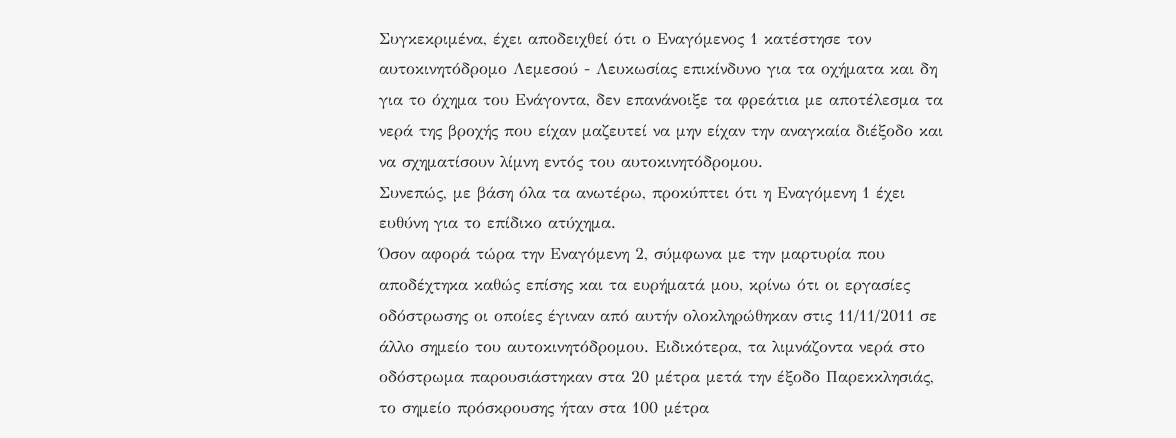Συγκεκριμένα, έχει αποδειχθεί ότι ο Εναγόμενος 1 κατέστησε τον αυτοκινητόδρομο Λεμεσού - Λευκωσίας επικίνδυνο για τα οχήματα και δη για το όχημα του Ενάγοντα, δεν επανάνοιξε τα φρεάτια με αποτέλεσμα τα νερά της βροχής που είχαν μαζευτεί να μην είχαν την αναγκαία διέξοδο και να σχηματίσουν λίμνη εντός του αυτοκινητόδρομου.
Συνεπώς, με βάση όλα τα ανωτέρω, προκύπτει ότι η Εναγόμενη 1 έχει ευθύνη για το επίδικο ατύχημα.
Όσον αφορά τώρα την Εναγόμενη 2, σύμφωνα με την μαρτυρία που αποδέχτηκα καθώς επίσης και τα ευρήματά μου, κρίνω ότι οι εργασίες οδόστρωσης οι οποίες έγιναν από αυτήν ολοκληρώθηκαν στις 11/11/2011 σε άλλο σημείο του αυτοκινητόδρομου. Ειδικότερα, τα λιμνάζοντα νερά στο οδόστρωμα παρουσιάστηκαν στα 20 μέτρα μετά την έξοδο Παρεκκλησιάς, το σημείο πρόσκρουσης ήταν στα 100 μέτρα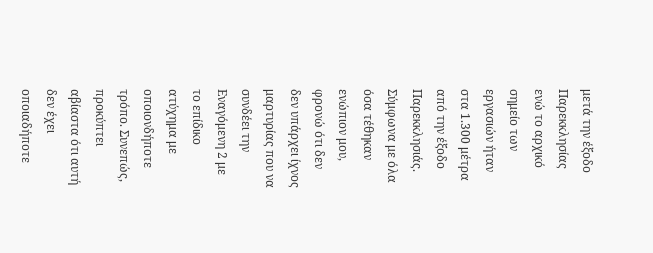μετά την έξοδο Παρεκκλησίας ενώ το αρχικό σημείο των εργασιών ήταν στα 1.300 μέτρα από την έξοδο Παρεκκλησιάς. Σύμφωνα με όλα όσα τέθηκαν ενώπιον μου, φρονώ ότι δεν δεν υπάρχει ίχνος μαρτυρίας που να συνδέει την Εναγόμενη 2 με το επίδικο ατύχημα με οποιονδήποτε τρόπο. Συνεπώς, προκύπτει αβίαστα ότι αυτή δεν έχει οποιαδήποτε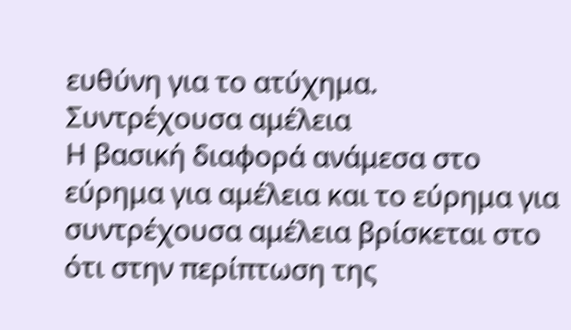ευθύνη για το ατύχημα.
Συντρέχουσα αμέλεια
Η βασική διαφορά ανάμεσα στο εύρημα για αμέλεια και το εύρημα για συντρέχουσα αμέλεια βρίσκεται στο ότι στην περίπτωση της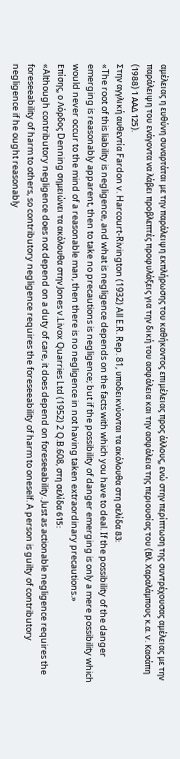αμέλειας η ευθύνη συναρτάται με την παράλειψη εκπλήρωσης του καθήκοντος επιμέλειας προς άλλους, ενώ στην περίπτωση της συντρέχουσας αμέλειας με την παράλειψη του ενάγοντα να λάβει προβλεπτές προφυλάξεις για την δική του ασφάλεια και την ασφάλεια της περιουσίας του (Βλ. Χαραλάμπους κ.α. v. Κασάπη (1988) 1 ΑΑΔ 125).
Στην αγγλική αυθεντία Fardon v. Harcourt-Rivington (1932) All E.R. Rep. 81, υποδεικνύονται τα ακόλουθα στη σελίδα 83:
«The root of this liability is negligence, and what is negligence depends on the facts with which you have to deal. If the possibility of the danger emerging is reasonably apparent, then to take no precautions is negligence; but if the possibility of danger emerging is only a mere possibility which would never occur to the mind of a reasonable man, then there is no negligence in not having taken extraordinary precautions.»
Επίσης, ο Λόρδος Denning σημειώνει τα ακόλουθα στην Jones v.Livox Quarries Ltd (1952) 2 Q.B.608, στη σελίδα 615:
«Although contributory negligence does not depend on a duty of care, it does depend on foreseeability. Just as actionable negligence requires the foreseeability of harm to others, so contributory negligence requires the foreseeability of harm to oneself. A person is guilty of contributory negligence if he ought reasonably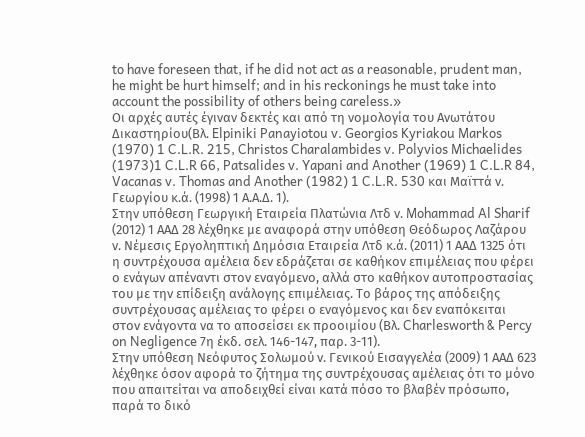to have foreseen that, if he did not act as a reasonable, prudent man, he might be hurt himself; and in his reckonings he must take into account the possibility of others being careless.»
Οι αρχές αυτές έγιναν δεκτές και από τη νομολογία του Ανωτάτου Δικαστηρίου(Βλ. Elpiniki Panayiotou v. Georgios Kyriakou Markos (1970) 1 C.L.R. 215, Christos Charalambides v. Polyvios Michaelides (1973)1 C.L.R 66, Patsalides v. Yapani and Another (1969) 1 C.L.R 84, Vacanas v. Thomas and Another (1982) 1 C.L.R. 530 και Μαϊττά ν. Γεωργίου κ.ά. (1998) 1 Α.Α.Δ. 1).
Στην υπόθεση Γεωργική Εταιρεία Πλατώνια Λτδ ν. Mohammad Al Sharif (2012) 1 ΑΑΔ 28 λέχθηκε με αναφορά στην υπόθεση Θεόδωρος Λαζάρου ν. Νέμεσις Εργοληπτική Δημόσια Εταιρεία Λτδ κ.ά. (2011) 1 ΑΑΔ 1325 ότι η συντρέχουσα αμέλεια δεν εδράζεται σε καθήκον επιμέλειας που φέρει ο ενάγων απέναντι στον εναγόμενο, αλλά στο καθήκον αυτοπροστασίας του με την επίδειξη ανάλογης επιμέλειας. Το βάρος της απόδειξης συντρέχουσας αμέλειας το φέρει ο εναγόμενος και δεν εναπόκειται στον ενάγοντα να το αποσείσει εκ προοιμίου (Βλ. Charlesworth & Percy on Negligence 7η έκδ. σελ. 146-147, παρ. 3-11).
Στην υπόθεση Νεόφυτος Σολωμού ν. Γενικού Εισαγγελέα (2009) 1 ΑΑΔ 623 λέχθηκε όσον αφορά το ζήτημα της συντρέχουσας αμέλειας ότι το μόνο που απαιτείται να αποδειχθεί είναι κατά πόσο το βλαβέν πρόσωπο, παρά το δικό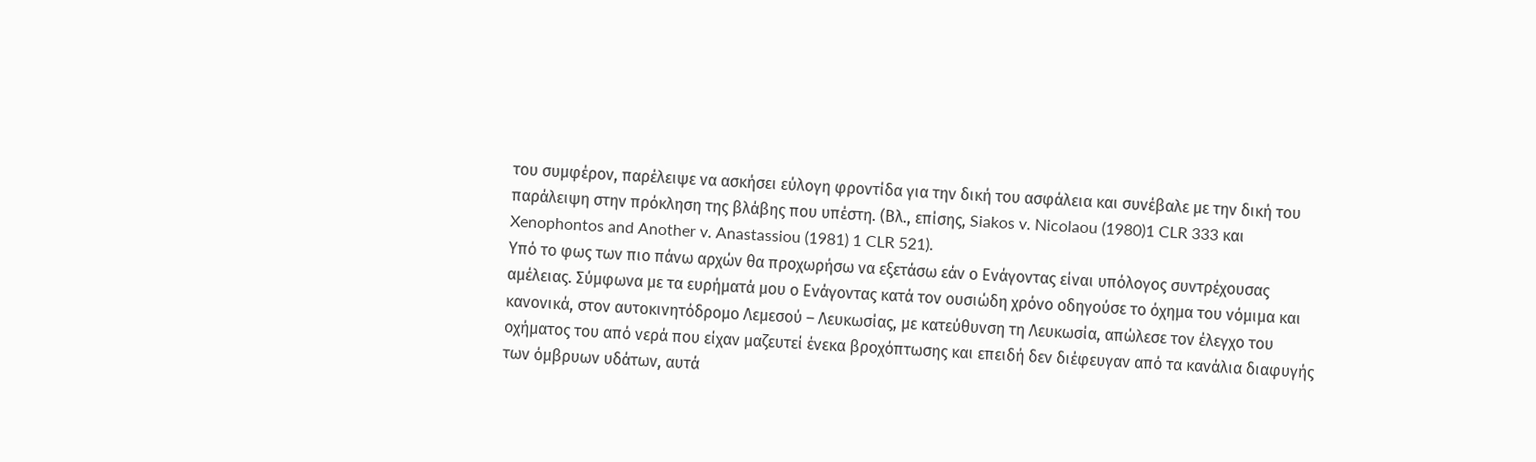του συμφέρον, παρέλειψε να ασκήσει εύλογη φροντίδα για την δική του ασφάλεια και συνέβαλε με την δική του παράλειψη στην πρόκληση της βλάβης που υπέστη. (Βλ., επίσης, Siakos v. Nicolaou (1980)1 CLR 333 και Xenophontos and Another v. Anastassiou (1981) 1 CLR 521).
Υπό το φως των πιο πάνω αρχών θα προχωρήσω να εξετάσω εάν ο Ενάγοντας είναι υπόλογος συντρέχουσας αμέλειας. Σύμφωνα με τα ευρήματά μου ο Ενάγοντας κατά τον ουσιώδη χρόνο οδηγούσε το όχημα του νόμιμα και κανονικά, στον αυτοκινητόδρομο Λεμεσού – Λευκωσίας, με κατεύθυνση τη Λευκωσία, απώλεσε τον έλεγχο του οχήματος του από νερά που είχαν μαζευτεί ένεκα βροχόπτωσης και επειδή δεν διέφευγαν από τα κανάλια διαφυγής των όμβρυων υδάτων, αυτά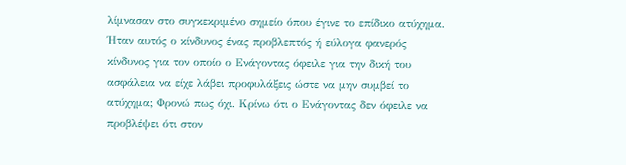λίμνασαν στο συγκεκριμένο σημείο όπου έγινε το επίδικο ατύχημα. Ήταν αυτός ο κίνδυνος ένας προβλεπτός ή εύλογα φανερός κίνδυνος για τον οποίο ο Ενάγοντας όφειλε για την δική του ασφάλεια να είχε λάβει προφυλάξεις ώστε να μην συμβεί το ατύχημα; Φρονώ πως όχι. Κρίνω ότι ο Ενάγοντας δεν όφειλε να προβλέψει ότι στον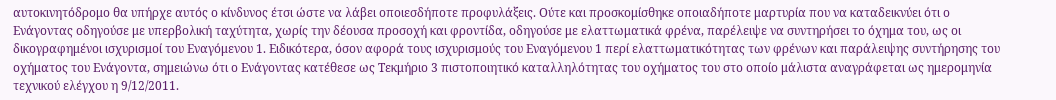αυτοκινητόδρομο θα υπήρχε αυτός ο κίνδυνος έτσι ώστε να λάβει οποιεσδήποτε προφυλάξεις. Ούτε και προσκομίσθηκε οποιαδήποτε μαρτυρία που να καταδεικνύει ότι ο Ενάγοντας οδηγούσε με υπερβολική ταχύτητα, χωρίς την δέουσα προσοχή και φροντίδα, οδηγούσε με ελαττωματικά φρένα, παρέλειψε να συντηρήσει το όχημα του, ως οι δικογραφημένοι ισχυρισμοί του Εναγόμενου 1. Ειδικότερα, όσον αφορά τους ισχυρισμούς του Εναγόμενου 1 περί ελαττωματικότητας των φρένων και παράλειψης συντήρησης του οχήματος του Ενάγοντα, σημειώνω ότι ο Ενάγοντας κατέθεσε ως Τεκμήριο 3 πιστοποιητικό καταλληλότητας του οχήματος του στο οποίο μάλιστα αναγράφεται ως ημερομηνία τεχνικού ελέγχου η 9/12/2011.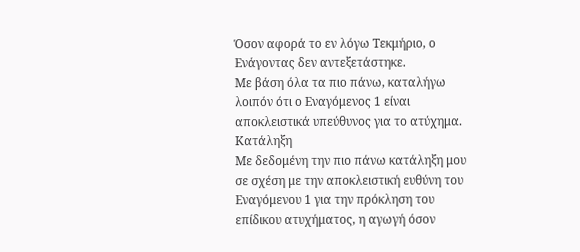Όσον αφορά το εν λόγω Τεκμήριο, ο Ενάγοντας δεν αντεξετάστηκε.
Με βάση όλα τα πιο πάνω, καταλήγω λοιπόν ότι ο Εναγόμενος 1 είναι αποκλειστικά υπεύθυνος για το ατύχημα.
Κατάληξη
Με δεδομένη την πιο πάνω κατάληξη μου σε σχέση με την αποκλειστική ευθύνη του Εναγόμενου 1 για την πρόκληση του επίδικου ατυχήματος, η αγωγή όσον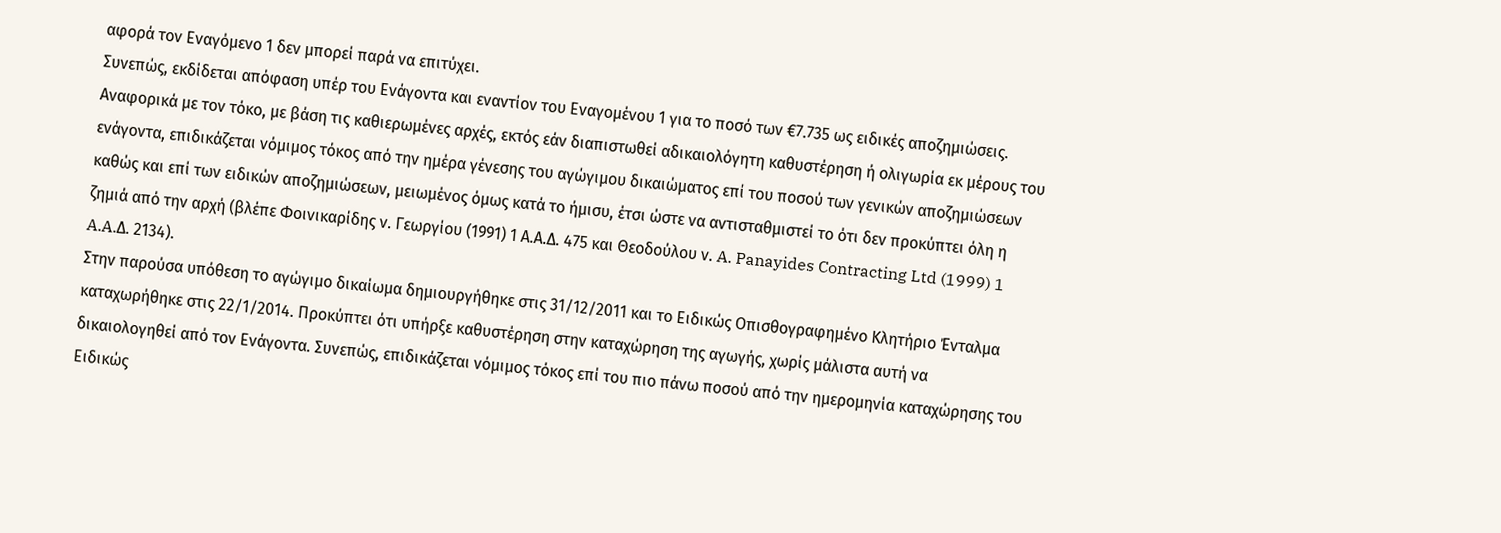αφορά τον Εναγόμενο 1 δεν μπορεί παρά να επιτύχει.
Συνεπώς, εκδίδεται απόφαση υπέρ του Ενάγοντα και εναντίον του Εναγομένου 1 για το ποσό των €7.735 ως ειδικές αποζημιώσεις.
Αναφορικά με τον τόκο, με βάση τις καθιερωμένες αρχές, εκτός εάν διαπιστωθεί αδικαιολόγητη καθυστέρηση ή ολιγωρία εκ μέρους του ενάγοντα, επιδικάζεται νόμιμος τόκος από την ημέρα γένεσης του αγώγιμου δικαιώματος επί του ποσού των γενικών αποζημιώσεων καθώς και επί των ειδικών αποζημιώσεων, μειωμένος όμως κατά το ήμισυ, έτσι ώστε να αντισταθμιστεί το ότι δεν προκύπτει όλη η ζημιά από την αρχή (βλέπε Φοινικαρίδης ν. Γεωργίου (1991) 1 Α.Α.Δ. 475 και Θεοδούλου ν. A. Panayides Contracting Ltd (1999) 1 A.A.Δ. 2134).
Στην παρούσα υπόθεση το αγώγιμο δικαίωμα δημιουργήθηκε στις 31/12/2011 και το Ειδικώς Οπισθογραφημένο Κλητήριο Ένταλμα καταχωρήθηκε στις 22/1/2014. Προκύπτει ότι υπήρξε καθυστέρηση στην καταχώρηση της αγωγής, χωρίς μάλιστα αυτή να δικαιολογηθεί από τον Ενάγοντα. Συνεπώς, επιδικάζεται νόμιμος τόκος επί του πιο πάνω ποσού από την ημερομηνία καταχώρησης του Ειδικώς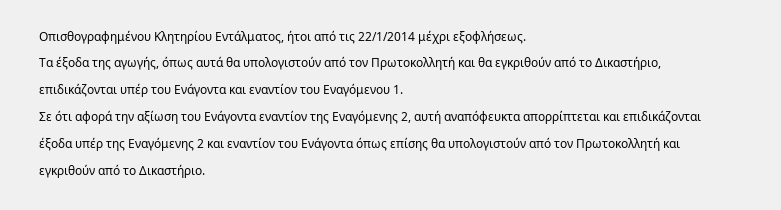Οπισθογραφημένου Κλητηρίου Εντάλματος, ήτοι από τις 22/1/2014 μέχρι εξοφλήσεως.
Τα έξοδα της αγωγής, όπως αυτά θα υπολογιστούν από τον Πρωτοκολλητή και θα εγκριθούν από το Δικαστήριο, επιδικάζονται υπέρ του Ενάγοντα και εναντίον του Εναγόμενου 1.
Σε ότι αφορά την αξίωση του Ενάγοντα εναντίον της Εναγόμενης 2, αυτή αναπόφευκτα απορρίπτεται και επιδικάζονται έξοδα υπέρ της Εναγόμενης 2 και εναντίον του Ενάγοντα όπως επίσης θα υπολογιστούν από τον Πρωτοκολλητή και εγκριθούν από το Δικαστήριο.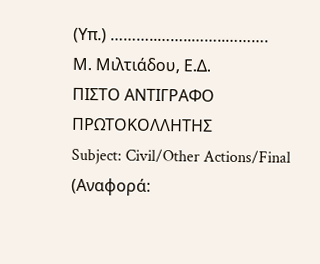(Υπ.) ………..……..……..……….
Μ. Μιλτιάδου, Ε.Δ.
ΠΙΣΤΟ ΑΝΤΙΓΡΑΦΟ
ΠΡΩΤΟΚΟΛΛΗΤΗΣ
Subject: Civil/Other Actions/Final
(Αναφορά: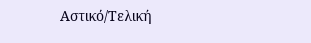Αστικό/Τελική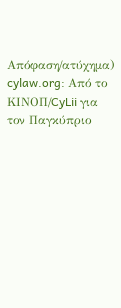Απόφαση/ατύχημα)
cylaw.org: Από το ΚΙΝOΠ/CyLii για τον Παγκύπριο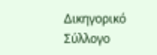Δικηγορικό Σύλλογο